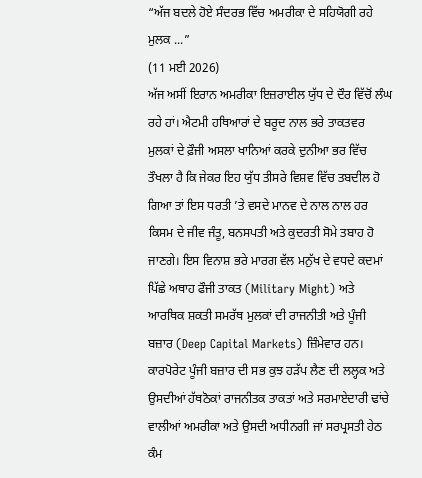“ਅੱਜ ਬਦਲੇ ਹੋਏ ਸੰਦਰਭ ਵਿੱਚ ਅਮਰੀਕਾ ਦੇ ਸਹਿਯੋਗੀ ਰਹੇ ਮੁਲਕ ...”
(11 ਮਈ 2026)
ਅੱਜ ਅਸੀਂ ਇਰਾਨ ਅਮਰੀਕਾ ਇਜ਼ਰਾਈਲ ਯੁੱਧ ਦੇ ਦੌਰ ਵਿੱਚੋਂ ਲੰਘ ਰਹੇ ਹਾਂ। ਐਟਮੀ ਹਥਿਆਰਾਂ ਦੇ ਬਰੂਦ ਨਾਲ ਭਰੇ ਤਾਕਤਵਰ ਮੁਲਕਾਂ ਦੇ ਫ਼ੌਜੀ ਅਸਲਾ ਖਾਨਿਆਂ ਕਰਕੇ ਦੁਨੀਆ ਭਰ ਵਿੱਚ ਤੌਖਲਾ ਹੈ ਕਿ ਜੇਕਰ ਇਹ ਯੁੱਧ ਤੀਸਰੇ ਵਿਸ਼ਵ ਵਿੱਚ ਤਬਦੀਲ ਹੋ ਗਿਆ ਤਾਂ ਇਸ ਧਰਤੀ ’ਤੇ ਵਸਦੇ ਮਾਨਵ ਦੇ ਨਾਲ ਨਾਲ ਹਰ ਕਿਸਮ ਦੇ ਜੀਵ ਜੰਤੂ, ਬਨਸਪਤੀ ਅਤੇ ਕੁਦਰਤੀ ਸੋਮੇ ਤਬਾਹ ਹੋ ਜਾਣਗੇ। ਇਸ ਵਿਨਾਸ਼ ਭਰੇ ਮਾਰਗ ਵੱਲ ਮਨੁੱਖ ਦੇ ਵਧਦੇ ਕਦਮਾਂ ਪਿੱਛੇ ਅਥਾਹ ਫੌਜੀ ਤਾਕਤ (Military Might) ਅਤੇ ਆਰਥਿਕ ਸ਼ਕਤੀ ਸਮਰੱਥ ਮੁਲਕਾਂ ਦੀ ਰਾਜਨੀਤੀ ਅਤੇ ਪੂੰਜੀ ਬਜ਼ਾਰ (Deep Capital Markets) ਜ਼ਿੰਮੇਵਾਰ ਹਨ। ਕਾਰਪੋਰੇਟ ਪੂੰਜੀ ਬਜ਼ਾਰ ਦੀ ਸਭ ਕੁਝ ਹੜੱਪ ਲੈਣ ਦੀ ਲਲ੍ਹਕ ਅਤੇ ਉਸਦੀਆਂ ਹੱਥਠੋਕਾਂ ਰਾਜਨੀਤਕ ਤਾਕਤਾਂ ਅਤੇ ਸਰਮਾਏਦਾਰੀ ਢਾਂਚੇ ਵਾਲੀਆਂ ਅਮਰੀਕਾ ਅਤੇ ਉਸਦੀ ਅਧੀਨਗੀ ਜਾਂ ਸਰਪ੍ਰਸਤੀ ਹੇਠ ਕੰਮ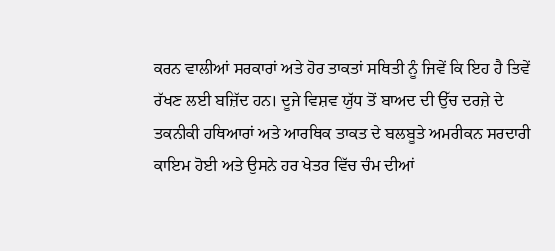ਕਰਨ ਵਾਲੀਆਂ ਸਰਕਾਰਾਂ ਅਤੇ ਹੋਰ ਤਾਕਤਾਂ ਸਥਿਤੀ ਨੂੰ ਜਿਵੇਂ ਕਿ ਇਹ ਹੈ ਤਿਵੇਂ ਰੱਖਣ ਲਈ ਬਜ਼ਿੱਦ ਹਨ। ਦੂਜੇ ਵਿਸ਼ਵ ਯੁੱਧ ਤੋਂ ਬਾਅਦ ਦੀ ਉੱਚ ਦਰਜ਼ੇ ਦੇ ਤਕਨੀਕੀ ਹਥਿਆਰਾਂ ਅਤੇ ਆਰਥਿਕ ਤਾਕਤ ਦੇ ਬਲਬੂਤੇ ਅਮਰੀਕਨ ਸਰਦਾਰੀ ਕਾਇਮ ਹੋਈ ਅਤੇ ਉਸਨੇ ਹਰ ਖੇਤਰ ਵਿੱਚ ਚੰਮ ਦੀਆਂ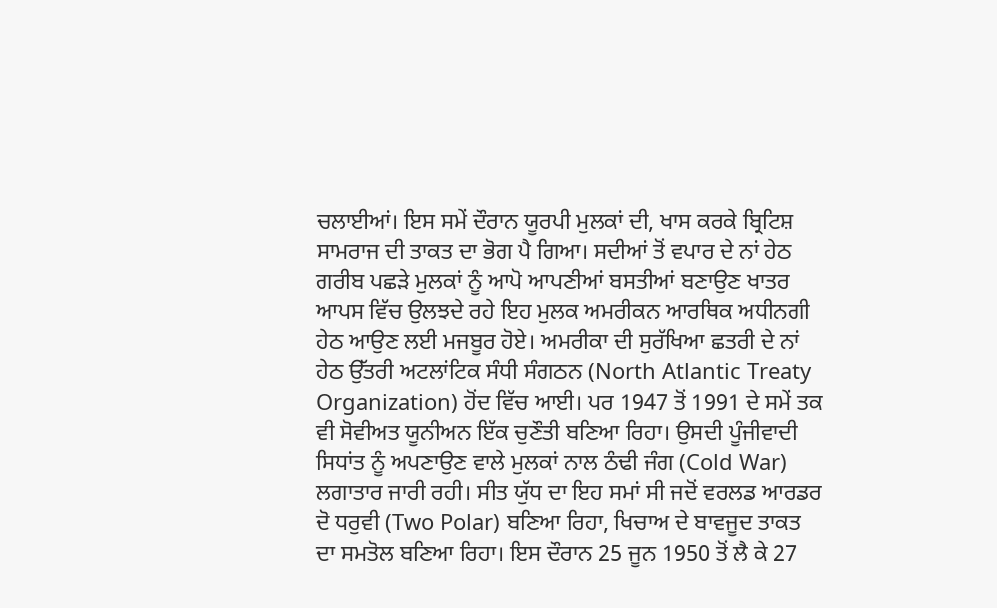ਚਲਾਈਆਂ। ਇਸ ਸਮੇਂ ਦੌਰਾਨ ਯੂਰਪੀ ਮੁਲਕਾਂ ਦੀ, ਖਾਸ ਕਰਕੇ ਬ੍ਰਿਟਿਸ਼ ਸਾਮਰਾਜ ਦੀ ਤਾਕਤ ਦਾ ਭੋਗ ਪੈ ਗਿਆ। ਸਦੀਆਂ ਤੋਂ ਵਪਾਰ ਦੇ ਨਾਂ ਹੇਠ ਗਰੀਬ ਪਛੜੇ ਮੁਲਕਾਂ ਨੂੰ ਆਪੋ ਆਪਣੀਆਂ ਬਸਤੀਆਂ ਬਣਾਉਣ ਖਾਤਰ ਆਪਸ ਵਿੱਚ ਉਲਝਦੇ ਰਹੇ ਇਹ ਮੁਲਕ ਅਮਰੀਕਨ ਆਰਥਿਕ ਅਧੀਨਗੀ ਹੇਠ ਆਉਣ ਲਈ ਮਜਬੂਰ ਹੋਏ। ਅਮਰੀਕਾ ਦੀ ਸੁਰੱਖਿਆ ਛਤਰੀ ਦੇ ਨਾਂ ਹੇਠ ਉੱਤਰੀ ਅਟਲਾਂਟਿਕ ਸੰਧੀ ਸੰਗਠਨ (North Atlantic Treaty Organization) ਹੋਂਦ ਵਿੱਚ ਆਈ। ਪਰ 1947 ਤੋਂ 1991 ਦੇ ਸਮੇਂ ਤਕ ਵੀ ਸੋਵੀਅਤ ਯੂਨੀਅਨ ਇੱਕ ਚੁਣੌਤੀ ਬਣਿਆ ਰਿਹਾ। ਉਸਦੀ ਪੂੰਜੀਵਾਦੀ ਸਿਧਾਂਤ ਨੂੰ ਅਪਣਾਉਣ ਵਾਲੇ ਮੁਲਕਾਂ ਨਾਲ ਠੰਢੀ ਜੰਗ (Cold War) ਲਗਾਤਾਰ ਜਾਰੀ ਰਹੀ। ਸੀਤ ਯੁੱਧ ਦਾ ਇਹ ਸਮਾਂ ਸੀ ਜਦੋਂ ਵਰਲਡ ਆਰਡਰ ਦੋ ਧਰੁਵੀ (Two Polar) ਬਣਿਆ ਰਿਹਾ, ਖਿਚਾਅ ਦੇ ਬਾਵਜੂਦ ਤਾਕਤ ਦਾ ਸਮਤੋਲ ਬਣਿਆ ਰਿਹਾ। ਇਸ ਦੌਰਾਨ 25 ਜੂਨ 1950 ਤੋਂ ਲੈ ਕੇ 27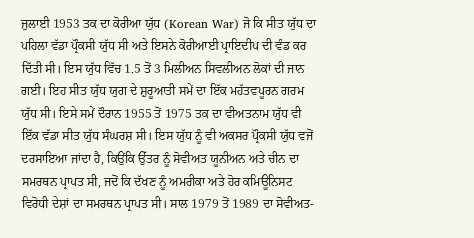ਜੁਲਾਈ 1953 ਤਕ ਦਾ ਕੋਰੀਆ ਯੁੱਧ (Korean War) ਜੋ ਕਿ ਸੀਤ ਯੁੱਧ ਦਾ ਪਹਿਲਾ ਵੱਡਾ ਪ੍ਰੌਕਸੀ ਯੁੱਧ ਸੀ ਅਤੇ ਇਸਨੇ ਕੋਰੀਆਈ ਪ੍ਰਾਇਦੀਪ ਦੀ ਵੰਡ ਕਰ ਦਿੱਤੀ ਸੀ। ਇਸ ਯੁੱਧ ਵਿੱਚ 1.5 ਤੋਂ 3 ਮਿਲੀਅਨ ਸਿਵਲੀਅਨ ਲੋਕਾਂ ਦੀ ਜਾਨ ਗਈ। ਇਹ ਸੀਤ ਯੁੱਧ ਯੁਗ ਦੇ ਸ਼ੁਰੂਆਤੀ ਸਮੇਂ ਦਾ ਇੱਕ ਮਹੱਤਵਪੂਰਨ ਗਰਮ ਯੁੱਧ ਸੀ। ਇਸੇ ਸਮੇਂ ਦੌਰਾਨ 1955 ਤੋਂ 1975 ਤਕ ਦਾ ਵੀਅਤਨਾਮ ਯੁੱਧ ਵੀ ਇੱਕ ਵੱਡਾ ਸੀਤ ਯੁੱਧ ਸੰਘਰਸ਼ ਸੀ। ਇਸ ਯੁੱਧ ਨੂੰ ਵੀ ਅਕਸਰ ਪ੍ਰੌਕਸੀ ਯੁੱਧ ਵਜੋਂ ਦਰਸਾਇਆ ਜਾਂਦਾ ਹੈ, ਕਿਉਂਕਿ ਉੱਤਰ ਨੂੰ ਸੋਵੀਅਤ ਯੂਨੀਅਨ ਅਤੇ ਚੀਨ ਦਾ ਸਮਰਥਨ ਪ੍ਰਾਪਤ ਸੀ, ਜਦੋਂ ਕਿ ਦੱਖਣ ਨੂੰ ਅਮਰੀਕਾ ਅਤੇ ਹੋਰ ਕਮਿਊਨਿਸਟ ਵਿਰੋਧੀ ਦੇਸ਼ਾਂ ਦਾ ਸਮਰਥਨ ਪ੍ਰਾਪਤ ਸੀ। ਸਾਲ 1979 ਤੋਂ 1989 ਦਾ ਸੋਵੀਅਤ-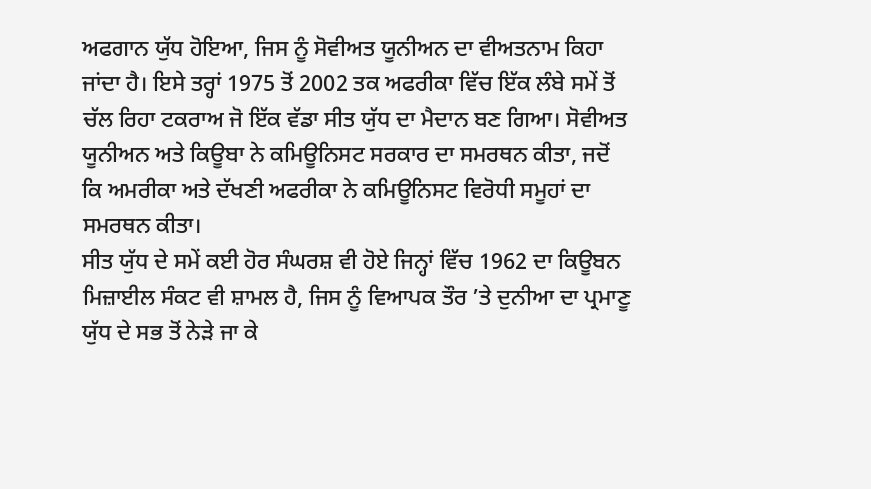ਅਫਗਾਨ ਯੁੱਧ ਹੋਇਆ, ਜਿਸ ਨੂੰ ਸੋਵੀਅਤ ਯੂਨੀਅਨ ਦਾ ਵੀਅਤਨਾਮ ਕਿਹਾ ਜਾਂਦਾ ਹੈ। ਇਸੇ ਤਰ੍ਹਾਂ 1975 ਤੋਂ 2002 ਤਕ ਅਫਰੀਕਾ ਵਿੱਚ ਇੱਕ ਲੰਬੇ ਸਮੇਂ ਤੋਂ ਚੱਲ ਰਿਹਾ ਟਕਰਾਅ ਜੋ ਇੱਕ ਵੱਡਾ ਸੀਤ ਯੁੱਧ ਦਾ ਮੈਦਾਨ ਬਣ ਗਿਆ। ਸੋਵੀਅਤ ਯੂਨੀਅਨ ਅਤੇ ਕਿਊਬਾ ਨੇ ਕਮਿਊਨਿਸਟ ਸਰਕਾਰ ਦਾ ਸਮਰਥਨ ਕੀਤਾ, ਜਦੋਂ ਕਿ ਅਮਰੀਕਾ ਅਤੇ ਦੱਖਣੀ ਅਫਰੀਕਾ ਨੇ ਕਮਿਊਨਿਸਟ ਵਿਰੋਧੀ ਸਮੂਹਾਂ ਦਾ ਸਮਰਥਨ ਕੀਤਾ।
ਸੀਤ ਯੁੱਧ ਦੇ ਸਮੇਂ ਕਈ ਹੋਰ ਸੰਘਰਸ਼ ਵੀ ਹੋਏ ਜਿਨ੍ਹਾਂ ਵਿੱਚ 1962 ਦਾ ਕਿਊਬਨ ਮਿਜ਼ਾਈਲ ਸੰਕਟ ਵੀ ਸ਼ਾਮਲ ਹੈ, ਜਿਸ ਨੂੰ ਵਿਆਪਕ ਤੌਰ ’ਤੇ ਦੁਨੀਆ ਦਾ ਪ੍ਰਮਾਣੂ ਯੁੱਧ ਦੇ ਸਭ ਤੋਂ ਨੇੜੇ ਜਾ ਕੇ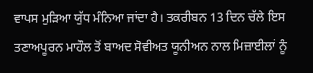ਵਾਪਸ ਮੁੜਿਆ ਯੁੱਧ ਮੰਨਿਆ ਜਾਂਦਾ ਹੈ। ਤਕਰੀਬਨ 13 ਦਿਨ ਚੱਲੇ ਇਸ ਤਣਾਅਪੂਰਨ ਮਾਹੌਲ ਤੋਂ ਬਾਅਦ ਸੋਵੀਅਤ ਯੂਨੀਅਨ ਨਾਲ ਮਿਜ਼ਾਈਲਾਂ ਨੂੰ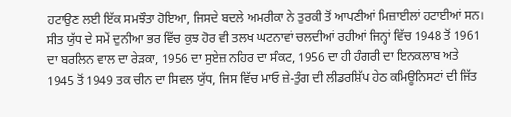ਹਟਾਉਣ ਲਈ ਇੱਕ ਸਮਝੌਤਾ ਹੋਇਆ, ਜਿਸਦੇ ਬਦਲੇ ਅਮਰੀਕਾ ਨੇ ਤੁਰਕੀ ਤੋਂ ਆਪਣੀਆਂ ਮਿਜ਼ਾਈਲਾਂ ਹਟਾਈਆਂ ਸਨ। ਸੀਤ ਯੁੱਧ ਦੇ ਸਮੇਂ ਦੁਨੀਆ ਭਰ ਵਿੱਚ ਕੁਝ ਹੋਰ ਵੀ ਤਲਖ ਘਟਨਾਵਾਂ ਚਲਦੀਆਂ ਰਹੀਆਂ ਜਿਨ੍ਹਾਂ ਵਿੱਚ 1948 ਤੋਂ 1961 ਦਾ ਬਰਲਿਨ ਵਾਲ ਦਾ ਰੇੜਕਾ, 1956 ਦਾ ਸੁਏਜ਼ ਨਹਿਰ ਦਾ ਸੰਕਟ, 1956 ਦਾ ਹੀ ਹੰਗਰੀ ਦਾ ਇਨਕਲਾਬ ਅਤੇ 1945 ਤੋਂ 1949 ਤਕ ਚੀਨ ਦਾ ਸਿਵਲ ਯੁੱਧ, ਜਿਸ ਵਿੱਚ ਮਾਓ ਜ਼ੇ-ਤੁੰਗ ਦੀ ਲੀਡਰਸ਼ਿੱਪ ਹੇਠ ਕਮਿਊਨਿਸਟਾਂ ਦੀ ਜਿੱਤ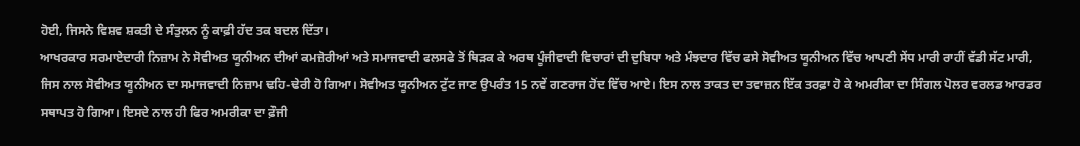ਹੋਈ, ਜਿਸਨੇ ਵਿਸ਼ਵ ਸ਼ਕਤੀ ਦੇ ਸੰਤੁਲਨ ਨੂੰ ਕਾਫ਼ੀ ਹੱਦ ਤਕ ਬਦਲ ਦਿੱਤਾ।
ਆਖਰਕਾਰ ਸਰਮਾਏਦਾਰੀ ਨਿਜ਼ਾਮ ਨੇ ਸੋਵੀਅਤ ਯੂਨੀਅਨ ਦੀਆਂ ਕਮਜ਼ੋਰੀਆਂ ਅਤੇ ਸਮਾਜਵਾਦੀ ਫਲਸਫੇ ਤੋਂ ਥਿੜਕ ਕੇ ਅਰਥ ਪੂੰਜੀਵਾਦੀ ਵਿਚਾਰਾਂ ਦੀ ਦੁਬਿਧਾ ਅਤੇ ਮੰਝਦਾਰ ਵਿੱਚ ਫਸੇ ਸੋਵੀਅਤ ਯੂਨੀਅਨ ਵਿੱਚ ਆਪਣੀ ਸੇਂਧ ਮਾਰੀ ਰਾਹੀਂ ਵੱਡੀ ਸੱਟ ਮਾਰੀ, ਜਿਸ ਨਾਲ ਸੋਵੀਅਤ ਯੂਨੀਅਨ ਦਾ ਸਮਾਜਵਾਦੀ ਨਿਜ਼ਾਮ ਢਹਿ-ਢੇਰੀ ਹੋ ਗਿਆ। ਸੋਵੀਅਤ ਯੂਨੀਅਨ ਟੁੱਟ ਜਾਣ ਉਪਰੰਤ 15 ਨਵੇਂ ਗਣਰਾਜ ਹੋਂਦ ਵਿੱਚ ਆਏ। ਇਸ ਨਾਲ ਤਾਕਤ ਦਾ ਤਵਾਜ਼ਨ ਇੱਕ ਤਰਫ਼ਾ ਹੋ ਕੇ ਅਮਰੀਕਾ ਦਾ ਸਿੰਗਲ ਪੋਲਰ ਵਰਲਡ ਆਰਡਰ ਸਥਾਪਤ ਹੋ ਗਿਆ। ਇਸਦੇ ਨਾਲ ਹੀ ਫਿਰ ਅਮਰੀਕਾ ਦਾ ਫ਼ੌਜੀ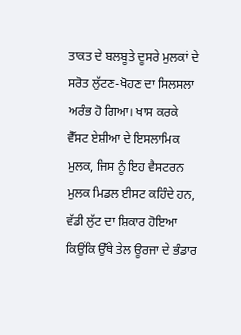ਤਾਕਤ ਦੇ ਬਲਬੂਤੇ ਦੂਸਰੇ ਮੁਲਕਾਂ ਦੇ ਸਰੋਤ ਲੁੱਟਣ-ਖੋਹਣ ਦਾ ਸਿਲਸਲਾ ਅਰੰਭ ਹੋ ਗਿਆ। ਖਾਸ ਕਰਕੇ ਵੈੱਸਟ ਏਸ਼ੀਆ ਦੇ ਇਸਲਾਮਿਕ ਮੁਲਕ, ਜਿਸ ਨੂੰ ਇਹ ਵੈਸਟਰਨ ਮੁਲਕ ਮਿਡਲ ਈਸਟ ਕਹਿੰਦੇ ਹਨ, ਵੱਡੀ ਲੁੱਟ ਦਾ ਸ਼ਿਕਾਰ ਹੋਇਆ ਕਿਉਂਕਿ ਉੱਥੇ ਤੇਲ ਊਰਜਾ ਦੇ ਭੰਡਾਰ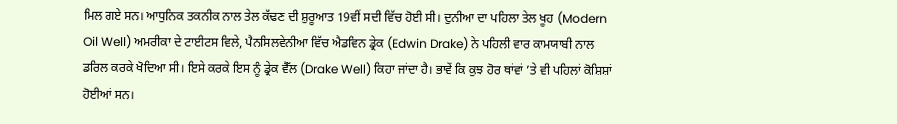ਮਿਲ ਗਏ ਸਨ। ਆਧੁਨਿਕ ਤਕਨੀਕ ਨਾਲ ਤੇਲ ਕੱਢਣ ਦੀ ਸ਼ੁਰੂਆਤ 19ਵੀਂ ਸਦੀ ਵਿੱਚ ਹੋਈ ਸੀ। ਦੁਨੀਆ ਦਾ ਪਹਿਲਾ ਤੇਲ ਖੂਹ (Modern Oil Well) ਅਮਰੀਕਾ ਦੇ ਟਾਈਟਸ ਵਿਲੇ, ਪੈਨਸਿਲਵੇਨੀਆ ਵਿੱਚ ਐਡਵਿਨ ਡ੍ਰੇਕ (Edwin Drake) ਨੇ ਪਹਿਲੀ ਵਾਰ ਕਾਮਯਾਬੀ ਨਾਲ ਡਰਿਲ ਕਰਕੇ ਖੋਦਿਆ ਸੀ। ਇਸੇ ਕਰਕੇ ਇਸ ਨੂੰ ਡ੍ਰੇਕ ਵੈੱਲ (Drake Well) ਕਿਹਾ ਜਾਂਦਾ ਹੈ। ਭਾਵੇਂ ਕਿ ਕੁਝ ਹੋਰ ਥਾਂਵਾਂ ’ਤੇ ਵੀ ਪਹਿਲਾਂ ਕੋਸ਼ਿਸ਼ਾਂ ਹੋਈਆਂ ਸਨ।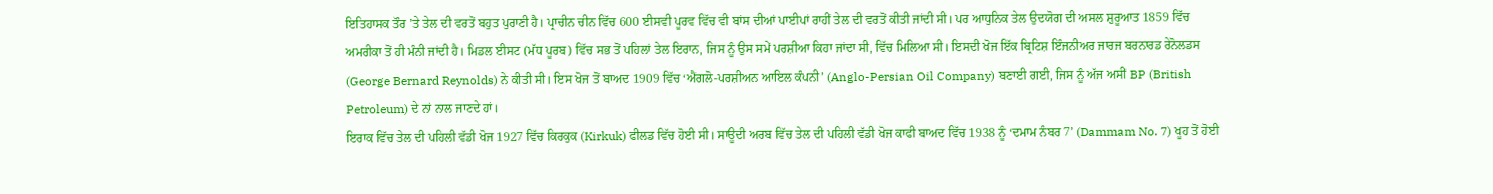ਇਤਿਹਾਸਕ ਤੌਰ ’ਤੇ ਤੇਲ ਦੀ ਵਰਤੋਂ ਬਹੁਤ ਪੁਰਾਣੀ ਹੈ। ਪ੍ਰਾਚੀਨ ਚੀਨ ਵਿੱਚ 600 ਈਸਵੀ ਪੂਰਵ ਵਿੱਚ ਵੀ ਬਾਂਸ ਦੀਆਂ ਪਾਈਪਾਂ ਰਾਹੀਂ ਤੇਲ ਦੀ ਵਰਤੋਂ ਕੀਤੀ ਜਾਂਦੀ ਸੀ। ਪਰ ਆਧੁਨਿਕ ਤੇਲ ਉਦਯੋਗ ਦੀ ਅਸਲ ਸ਼ੁਰੂਆਤ 1859 ਵਿੱਚ ਅਮਰੀਕਾ ਤੋਂ ਹੀ ਮੰਨੀ ਜਾਂਦੀ ਹੈ। ਮਿਡਲ ਈਸਟ (ਮੱਧ ਪੂਰਬ) ਵਿੱਚ ਸਭ ਤੋਂ ਪਹਿਲਾਂ ਤੇਲ ਇਰਾਨ, ਜਿਸ ਨੂੰ ਉਸ ਸਮੇਂ ਪਰਸ਼ੀਆ ਕਿਹਾ ਜਾਂਦਾ ਸੀ, ਵਿੱਚ ਮਿਲਿਆ ਸੀ। ਇਸਦੀ ਖੋਜ ਇੱਕ ਬ੍ਰਿਟਿਸ਼ ਇੰਜਨੀਅਰ ਜਾਰਜ ਬਰਨਾਰਡ ਰੇਨੋਲਡਸ (George Bernard Reynolds) ਨੇ ਕੀਤੀ ਸੀ। ਇਸ ਖੋਜ ਤੋਂ ਬਾਅਦ 1909 ਵਿੱਚ ‘ਐਂਗਲੋ-ਪਰਸ਼ੀਅਨ ਆਇਲ ਕੰਪਨੀ’ (Anglo-Persian Oil Company) ਬਣਾਈ ਗਈ, ਜਿਸ ਨੂੰ ਅੱਜ ਅਸੀਂ BP (British Petroleum) ਦੇ ਨਾਂ ਨਾਲ ਜਾਣਦੇ ਹਾਂ।
ਇਰਾਕ ਵਿੱਚ ਤੇਲ ਦੀ ਪਹਿਲੀ ਵੱਡੀ ਖੋਜ 1927 ਵਿੱਚ ਕਿਰਕੁਕ (Kirkuk) ਫੀਲਡ ਵਿੱਚ ਹੋਈ ਸੀ। ਸਾਊਦੀ ਅਰਬ ਵਿੱਚ ਤੇਲ ਦੀ ਪਹਿਲੀ ਵੱਡੀ ਖੋਜ ਕਾਫੀ ਬਾਅਦ ਵਿੱਚ 1938 ਨੂੰ ‘ਦਮਾਮ ਨੰਬਰ 7’ (Dammam No. 7) ਖੂਹ ਤੋਂ ਹੋਈ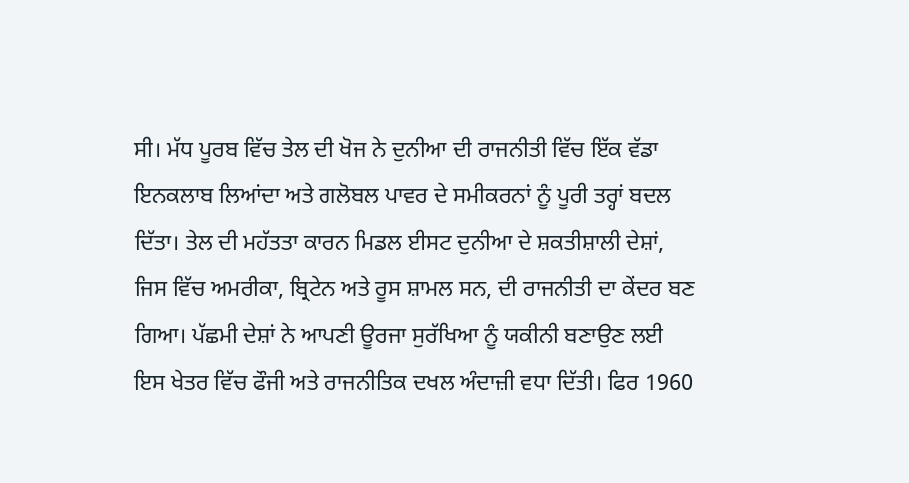ਸੀ। ਮੱਧ ਪੂਰਬ ਵਿੱਚ ਤੇਲ ਦੀ ਖੋਜ ਨੇ ਦੁਨੀਆ ਦੀ ਰਾਜਨੀਤੀ ਵਿੱਚ ਇੱਕ ਵੱਡਾ ਇਨਕਲਾਬ ਲਿਆਂਦਾ ਅਤੇ ਗਲੋਬਲ ਪਾਵਰ ਦੇ ਸਮੀਕਰਨਾਂ ਨੂੰ ਪੂਰੀ ਤਰ੍ਹਾਂ ਬਦਲ ਦਿੱਤਾ। ਤੇਲ ਦੀ ਮਹੱਤਤਾ ਕਾਰਨ ਮਿਡਲ ਈਸਟ ਦੁਨੀਆ ਦੇ ਸ਼ਕਤੀਸ਼ਾਲੀ ਦੇਸ਼ਾਂ, ਜਿਸ ਵਿੱਚ ਅਮਰੀਕਾ, ਬ੍ਰਿਟੇਨ ਅਤੇ ਰੂਸ ਸ਼ਾਮਲ ਸਨ, ਦੀ ਰਾਜਨੀਤੀ ਦਾ ਕੇਂਦਰ ਬਣ ਗਿਆ। ਪੱਛਮੀ ਦੇਸ਼ਾਂ ਨੇ ਆਪਣੀ ਊਰਜਾ ਸੁਰੱਖਿਆ ਨੂੰ ਯਕੀਨੀ ਬਣਾਉਣ ਲਈ ਇਸ ਖੇਤਰ ਵਿੱਚ ਫੌਜੀ ਅਤੇ ਰਾਜਨੀਤਿਕ ਦਖਲ ਅੰਦਾਜ਼ੀ ਵਧਾ ਦਿੱਤੀ। ਫਿਰ 1960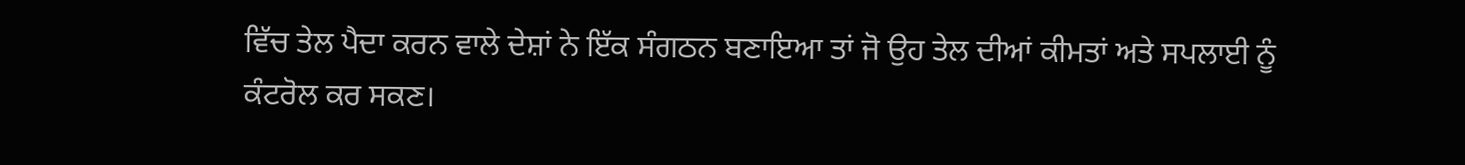ਵਿੱਚ ਤੇਲ ਪੈਦਾ ਕਰਨ ਵਾਲੇ ਦੇਸ਼ਾਂ ਨੇ ਇੱਕ ਸੰਗਠਨ ਬਣਾਇਆ ਤਾਂ ਜੋ ਉਹ ਤੇਲ ਦੀਆਂ ਕੀਮਤਾਂ ਅਤੇ ਸਪਲਾਈ ਨੂੰ ਕੰਟਰੋਲ ਕਰ ਸਕਣ।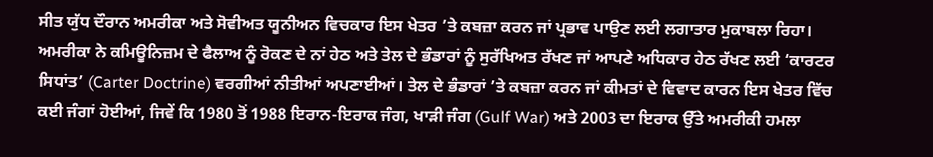ਸੀਤ ਯੁੱਧ ਦੌਰਾਨ ਅਮਰੀਕਾ ਅਤੇ ਸੋਵੀਅਤ ਯੂਨੀਅਨ ਵਿਚਕਾਰ ਇਸ ਖੇਤਰ ’ਤੇ ਕਬਜ਼ਾ ਕਰਨ ਜਾਂ ਪ੍ਰਭਾਵ ਪਾਉਣ ਲਈ ਲਗਾਤਾਰ ਮੁਕਾਬਲਾ ਰਿਹਾ। ਅਮਰੀਕਾ ਨੇ ਕਮਿਊਨਿਜ਼ਮ ਦੇ ਫੈਲਾਅ ਨੂੰ ਰੋਕਣ ਦੇ ਨਾਂ ਹੇਠ ਅਤੇ ਤੇਲ ਦੇ ਭੰਡਾਰਾਂ ਨੂੰ ਸੁਰੱਖਿਅਤ ਰੱਖਣ ਜਾਂ ਆਪਣੇ ਅਧਿਕਾਰ ਹੇਠ ਰੱਖਣ ਲਈ ‘ਕਾਰਟਰ ਸਿਧਾਂਤ’ (Carter Doctrine) ਵਰਗੀਆਂ ਨੀਤੀਆਂ ਅਪਣਾਈਆਂ। ਤੇਲ ਦੇ ਭੰਡਾਰਾਂ ’ਤੇ ਕਬਜ਼ਾ ਕਰਨ ਜਾਂ ਕੀਮਤਾਂ ਦੇ ਵਿਵਾਦ ਕਾਰਨ ਇਸ ਖੇਤਰ ਵਿੱਚ ਕਈ ਜੰਗਾਂ ਹੋਈਆਂ, ਜਿਵੇਂ ਕਿ 1980 ਤੋਂ 1988 ਇਰਾਨ-ਇਰਾਕ ਜੰਗ, ਖਾੜੀ ਜੰਗ (Gulf War) ਅਤੇ 2003 ਦਾ ਇਰਾਕ ਉੱਤੇ ਅਮਰੀਕੀ ਹਮਲਾ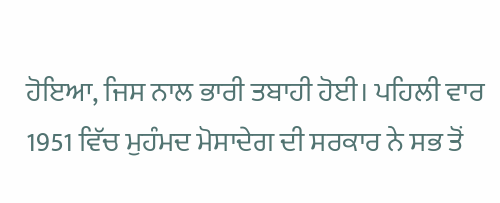ਹੋਇਆ, ਜਿਸ ਨਾਲ ਭਾਰੀ ਤਬਾਹੀ ਹੋਈ। ਪਹਿਲੀ ਵਾਰ 1951 ਵਿੱਚ ਮੁਹੰਮਦ ਮੋਸਾਦੇਗ ਦੀ ਸਰਕਾਰ ਨੇ ਸਭ ਤੋਂ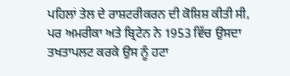ਪਹਿਲਾਂ ਤੇਲ ਦੇ ਰਾਸ਼ਟਰੀਕਰਨ ਦੀ ਕੋਸ਼ਿਸ਼ ਕੀਤੀ ਸੀ, ਪਰ ਅਮਰੀਕਾ ਅਤੇ ਬ੍ਰਿਟੇਨ ਨੇ 1953 ਵਿੱਚ ਉਸਦਾ ਤਖਤਾਪਲਟ ਕਰਕੇ ਉਸ ਨੂੰ ਹਟਾ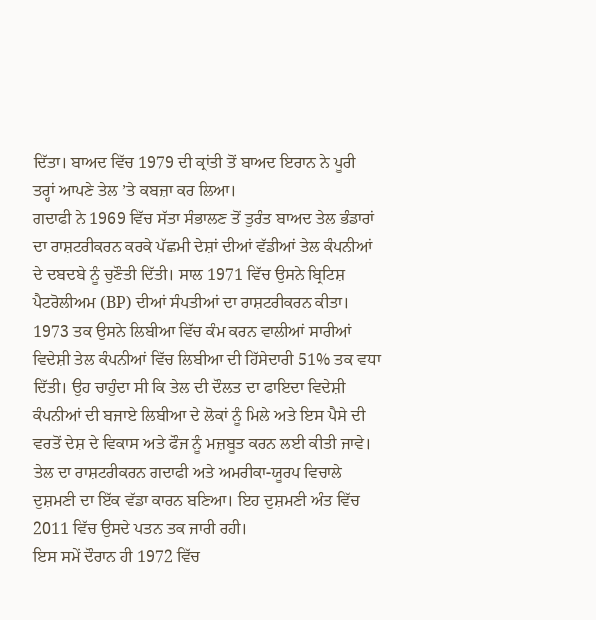ਦਿੱਤਾ। ਬਾਅਦ ਵਿੱਚ 1979 ਦੀ ਕ੍ਰਾਂਤੀ ਤੋਂ ਬਾਅਦ ਇਰਾਨ ਨੇ ਪੂਰੀ ਤਰ੍ਹਾਂ ਆਪਣੇ ਤੇਲ ’ਤੇ ਕਬਜ਼ਾ ਕਰ ਲਿਆ।
ਗਦਾਫੀ ਨੇ 1969 ਵਿੱਚ ਸੱਤਾ ਸੰਭਾਲਣ ਤੋਂ ਤੁਰੰਤ ਬਾਅਦ ਤੇਲ ਭੰਡਾਰਾਂ ਦਾ ਰਾਸ਼ਟਰੀਕਰਨ ਕਰਕੇ ਪੱਛਮੀ ਦੇਸ਼ਾਂ ਦੀਆਂ ਵੱਡੀਆਂ ਤੇਲ ਕੰਪਨੀਆਂ ਦੇ ਦਬਦਬੇ ਨੂੰ ਚੁਣੌਤੀ ਦਿੱਤੀ। ਸਾਲ 1971 ਵਿੱਚ ਉਸਨੇ ਬ੍ਰਿਟਿਸ਼ ਪੈਟਰੋਲੀਅਮ (BP) ਦੀਆਂ ਸੰਪਤੀਆਂ ਦਾ ਰਾਸ਼ਟਰੀਕਰਨ ਕੀਤਾ। 1973 ਤਕ ਉਸਨੇ ਲਿਬੀਆ ਵਿੱਚ ਕੰਮ ਕਰਨ ਵਾਲੀਆਂ ਸਾਰੀਆਂ ਵਿਦੇਸ਼ੀ ਤੇਲ ਕੰਪਨੀਆਂ ਵਿੱਚ ਲਿਬੀਆ ਦੀ ਹਿੱਸੇਦਾਰੀ 51% ਤਕ ਵਧਾ ਦਿੱਤੀ। ਉਹ ਚਾਹੁੰਦਾ ਸੀ ਕਿ ਤੇਲ ਦੀ ਦੌਲਤ ਦਾ ਫਾਇਦਾ ਵਿਦੇਸ਼ੀ ਕੰਪਨੀਆਂ ਦੀ ਬਜਾਏ ਲਿਬੀਆ ਦੇ ਲੋਕਾਂ ਨੂੰ ਮਿਲੇ ਅਤੇ ਇਸ ਪੈਸੇ ਦੀ ਵਰਤੋਂ ਦੇਸ਼ ਦੇ ਵਿਕਾਸ ਅਤੇ ਫੌਜ ਨੂੰ ਮਜ਼ਬੂਤ ਕਰਨ ਲਈ ਕੀਤੀ ਜਾਵੇ। ਤੇਲ ਦਾ ਰਾਸ਼ਟਰੀਕਰਨ ਗਦਾਫੀ ਅਤੇ ਅਮਰੀਕਾ-ਯੂਰਪ ਵਿਚਾਲੇ ਦੁਸ਼ਮਣੀ ਦਾ ਇੱਕ ਵੱਡਾ ਕਾਰਨ ਬਣਿਆ। ਇਹ ਦੁਸ਼ਮਣੀ ਅੰਤ ਵਿੱਚ 2011 ਵਿੱਚ ਉਸਦੇ ਪਤਨ ਤਕ ਜਾਰੀ ਰਹੀ।
ਇਸ ਸਮੇਂ ਦੌਰਾਨ ਹੀ 1972 ਵਿੱਚ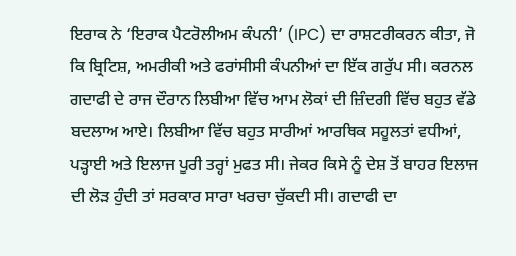ਇਰਾਕ ਨੇ ‘ਇਰਾਕ ਪੈਟਰੋਲੀਅਮ ਕੰਪਨੀ’ (IPC) ਦਾ ਰਾਸ਼ਟਰੀਕਰਨ ਕੀਤਾ, ਜੋ ਕਿ ਬ੍ਰਿਟਿਸ਼, ਅਮਰੀਕੀ ਅਤੇ ਫਰਾਂਸੀਸੀ ਕੰਪਨੀਆਂ ਦਾ ਇੱਕ ਗਰੁੱਪ ਸੀ। ਕਰਨਲ ਗਦਾਫੀ ਦੇ ਰਾਜ ਦੌਰਾਨ ਲਿਬੀਆ ਵਿੱਚ ਆਮ ਲੋਕਾਂ ਦੀ ਜ਼ਿੰਦਗੀ ਵਿੱਚ ਬਹੁਤ ਵੱਡੇ ਬਦਲਾਅ ਆਏ। ਲਿਬੀਆ ਵਿੱਚ ਬਹੁਤ ਸਾਰੀਆਂ ਆਰਥਿਕ ਸਹੂਲਤਾਂ ਵਧੀਆਂ, ਪੜ੍ਹਾਈ ਅਤੇ ਇਲਾਜ ਪੂਰੀ ਤਰ੍ਹਾਂ ਮੁਫਤ ਸੀ। ਜੇਕਰ ਕਿਸੇ ਨੂੰ ਦੇਸ਼ ਤੋਂ ਬਾਹਰ ਇਲਾਜ ਦੀ ਲੋੜ ਹੁੰਦੀ ਤਾਂ ਸਰਕਾਰ ਸਾਰਾ ਖਰਚਾ ਚੁੱਕਦੀ ਸੀ। ਗਦਾਫੀ ਦਾ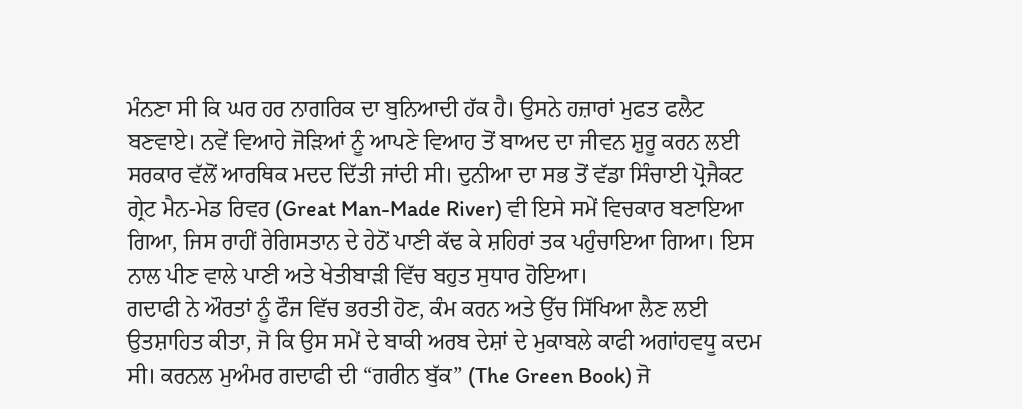ਮੰਨਣਾ ਸੀ ਕਿ ਘਰ ਹਰ ਨਾਗਰਿਕ ਦਾ ਬੁਨਿਆਦੀ ਹੱਕ ਹੈ। ਉਸਨੇ ਹਜ਼ਾਰਾਂ ਮੁਫਤ ਫਲੈਟ ਬਣਵਾਏ। ਨਵੇਂ ਵਿਆਹੇ ਜੋੜਿਆਂ ਨੂੰ ਆਪਣੇ ਵਿਆਹ ਤੋਂ ਬਾਅਦ ਦਾ ਜੀਵਨ ਸ਼ੁਰੂ ਕਰਨ ਲਈ ਸਰਕਾਰ ਵੱਲੋਂ ਆਰਥਿਕ ਮਦਦ ਦਿੱਤੀ ਜਾਂਦੀ ਸੀ। ਦੁਨੀਆ ਦਾ ਸਭ ਤੋਂ ਵੱਡਾ ਸਿੰਚਾਈ ਪ੍ਰੋਜੈਕਟ ਗ੍ਰੇਟ ਮੈਨ-ਮੇਡ ਰਿਵਰ (Great Man-Made River) ਵੀ ਇਸੇ ਸਮੇਂ ਵਿਚਕਾਰ ਬਣਾਇਆ ਗਿਆ, ਜਿਸ ਰਾਹੀਂ ਰੇਗਿਸਤਾਨ ਦੇ ਹੇਠੋਂ ਪਾਣੀ ਕੱਢ ਕੇ ਸ਼ਹਿਰਾਂ ਤਕ ਪਹੁੰਚਾਇਆ ਗਿਆ। ਇਸ ਨਾਲ ਪੀਣ ਵਾਲੇ ਪਾਣੀ ਅਤੇ ਖੇਤੀਬਾੜੀ ਵਿੱਚ ਬਹੁਤ ਸੁਧਾਰ ਹੋਇਆ।
ਗਦਾਫੀ ਨੇ ਔਰਤਾਂ ਨੂੰ ਫੌਜ ਵਿੱਚ ਭਰਤੀ ਹੋਣ, ਕੰਮ ਕਰਨ ਅਤੇ ਉੱਚ ਸਿੱਖਿਆ ਲੈਣ ਲਈ ਉਤਸ਼ਾਹਿਤ ਕੀਤਾ, ਜੋ ਕਿ ਉਸ ਸਮੇਂ ਦੇ ਬਾਕੀ ਅਰਬ ਦੇਸ਼ਾਂ ਦੇ ਮੁਕਾਬਲੇ ਕਾਫੀ ਅਗਾਂਹਵਧੂ ਕਦਮ ਸੀ। ਕਰਨਲ ਮੁਅੰਮਰ ਗਦਾਫੀ ਦੀ “ਗਰੀਨ ਬੁੱਕ” (The Green Book) ਜੋ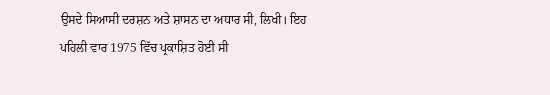ਉਸਦੇ ਸਿਆਸੀ ਦਰਸ਼ਨ ਅਤੇ ਸ਼ਾਸਨ ਦਾ ਅਧਾਰ ਸੀ, ਲਿਖੀ। ਇਹ ਪਹਿਲੀ ਵਾਰ 1975 ਵਿੱਚ ਪ੍ਰਕਾਸ਼ਿਤ ਹੋਈ ਸੀ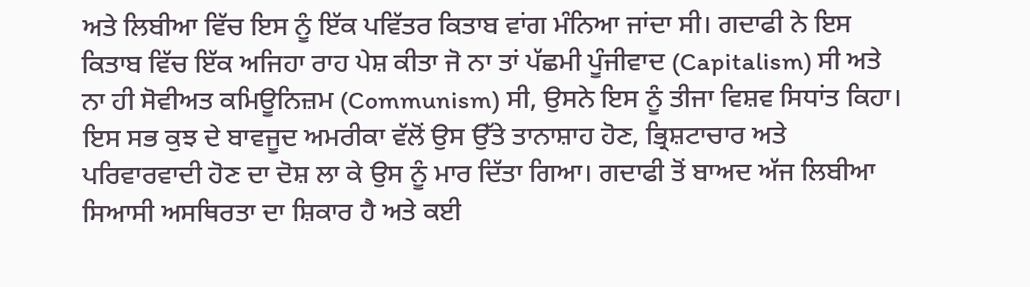ਅਤੇ ਲਿਬੀਆ ਵਿੱਚ ਇਸ ਨੂੰ ਇੱਕ ਪਵਿੱਤਰ ਕਿਤਾਬ ਵਾਂਗ ਮੰਨਿਆ ਜਾਂਦਾ ਸੀ। ਗਦਾਫੀ ਨੇ ਇਸ ਕਿਤਾਬ ਵਿੱਚ ਇੱਕ ਅਜਿਹਾ ਰਾਹ ਪੇਸ਼ ਕੀਤਾ ਜੋ ਨਾ ਤਾਂ ਪੱਛਮੀ ਪੂੰਜੀਵਾਦ (Capitalism) ਸੀ ਅਤੇ ਨਾ ਹੀ ਸੋਵੀਅਤ ਕਮਿਊਨਿਜ਼ਮ (Communism) ਸੀ, ਉਸਨੇ ਇਸ ਨੂੰ ਤੀਜਾ ਵਿਸ਼ਵ ਸਿਧਾਂਤ ਕਿਹਾ। ਇਸ ਸਭ ਕੁਝ ਦੇ ਬਾਵਜੂਦ ਅਮਰੀਕਾ ਵੱਲੋਂ ਉਸ ਉੱਤੇ ਤਾਨਾਸ਼ਾਹ ਹੋਣ, ਭ੍ਰਿਸ਼ਟਾਚਾਰ ਅਤੇ ਪਰਿਵਾਰਵਾਦੀ ਹੋਣ ਦਾ ਦੋਸ਼ ਲਾ ਕੇ ਉਸ ਨੂੰ ਮਾਰ ਦਿੱਤਾ ਗਿਆ। ਗਦਾਫੀ ਤੋਂ ਬਾਅਦ ਅੱਜ ਲਿਬੀਆ ਸਿਆਸੀ ਅਸਥਿਰਤਾ ਦਾ ਸ਼ਿਕਾਰ ਹੈ ਅਤੇ ਕਈ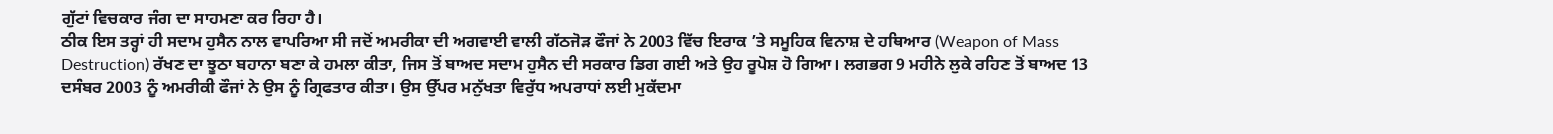ਗੁੱਟਾਂ ਵਿਚਕਾਰ ਜੰਗ ਦਾ ਸਾਹਮਣਾ ਕਰ ਰਿਹਾ ਹੈ।
ਠੀਕ ਇਸ ਤਰ੍ਹਾਂ ਹੀ ਸਦਾਮ ਹੁਸੈਨ ਨਾਲ ਵਾਪਰਿਆ ਸੀ ਜਦੋਂ ਅਮਰੀਕਾ ਦੀ ਅਗਵਾਈ ਵਾਲੀ ਗੱਠਜੋੜ ਫੌਜਾਂ ਨੇ 2003 ਵਿੱਚ ਇਰਾਕ ’ਤੇ ਸਮੂਹਿਕ ਵਿਨਾਸ਼ ਦੇ ਹਥਿਆਰ (Weapon of Mass Destruction) ਰੱਖਣ ਦਾ ਝੂਠਾ ਬਹਾਨਾ ਬਣਾ ਕੇ ਹਮਲਾ ਕੀਤਾ, ਜਿਸ ਤੋਂ ਬਾਅਦ ਸਦਾਮ ਹੁਸੈਨ ਦੀ ਸਰਕਾਰ ਡਿਗ ਗਈ ਅਤੇ ਉਹ ਰੂਪੋਸ਼ ਹੋ ਗਿਆ। ਲਗਭਗ 9 ਮਹੀਨੇ ਲੁਕੇ ਰਹਿਣ ਤੋਂ ਬਾਅਦ 13 ਦਸੰਬਰ 2003 ਨੂੰ ਅਮਰੀਕੀ ਫੌਜਾਂ ਨੇ ਉਸ ਨੂੰ ਗ੍ਰਿਫਤਾਰ ਕੀਤਾ। ਉਸ ਉੱਪਰ ਮਨੁੱਖਤਾ ਵਿਰੁੱਧ ਅਪਰਾਧਾਂ ਲਈ ਮੁਕੱਦਮਾ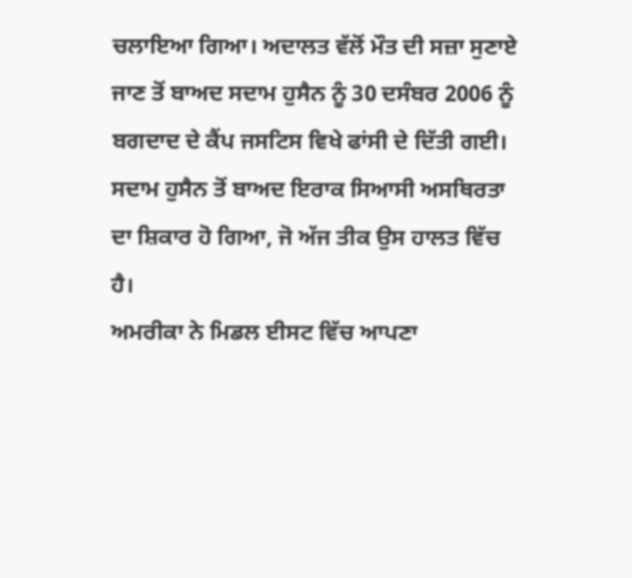ਚਲਾਇਆ ਗਿਆ। ਅਦਾਲਤ ਵੱਲੋਂ ਮੌਤ ਦੀ ਸਜ਼ਾ ਸੁਣਾਏ ਜਾਣ ਤੋਂ ਬਾਅਦ ਸਦਾਮ ਹੁਸੈਨ ਨੂੰ 30 ਦਸੰਬਰ 2006 ਨੂੰ ਬਗਦਾਦ ਦੇ ਕੈਂਪ ਜਸਟਿਸ ਵਿਖੇ ਫਾਂਸੀ ਦੇ ਦਿੱਤੀ ਗਈ। ਸਦਾਮ ਹੁਸੈਨ ਤੋਂ ਬਾਅਦ ਇਰਾਕ ਸਿਆਸੀ ਅਸਥਿਰਤਾ ਦਾ ਸ਼ਿਕਾਰ ਹੋ ਗਿਆ, ਜੋ ਅੱਜ ਤੀਕ ਉਸ ਹਾਲਤ ਵਿੱਚ ਹੈ।
ਅਮਰੀਕਾ ਨੇ ਮਿਡਲ ਈਸਟ ਵਿੱਚ ਆਪਣਾ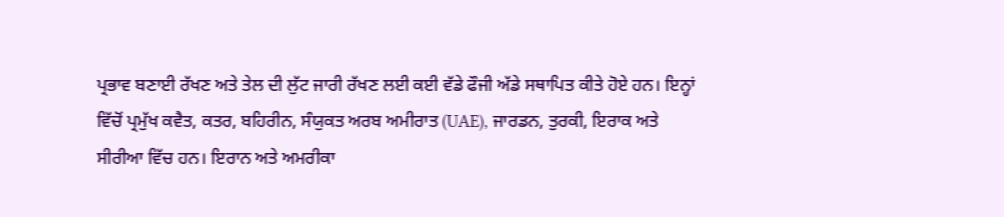ਪ੍ਰਭਾਵ ਬਣਾਈ ਰੱਖਣ ਅਤੇ ਤੇਲ ਦੀ ਲੁੱਟ ਜਾਰੀ ਰੱਖਣ ਲਈ ਕਈ ਵੱਡੇ ਫੌਜੀ ਅੱਡੇ ਸਥਾਪਿਤ ਕੀਤੇ ਹੋਏ ਹਨ। ਇਨ੍ਹਾਂ ਵਿੱਚੋਂ ਪ੍ਰਮੁੱਖ ਕਵੈਤ, ਕਤਰ, ਬਹਿਰੀਨ, ਸੰਯੁਕਤ ਅਰਬ ਅਮੀਰਾਤ (UAE), ਜਾਰਡਨ, ਤੁਰਕੀ, ਇਰਾਕ ਅਤੇ ਸੀਰੀਆ ਵਿੱਚ ਹਨ। ਇਰਾਨ ਅਤੇ ਅਮਰੀਕਾ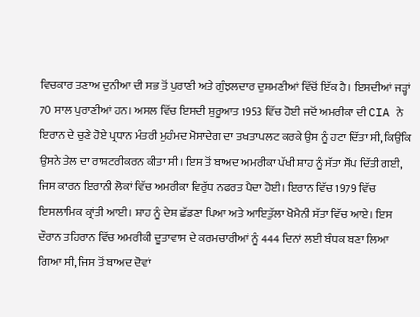ਵਿਚਕਾਰ ਤਣਾਅ ਦੁਨੀਆ ਦੀ ਸਭ ਤੋਂ ਪੁਰਾਣੀ ਅਤੇ ਗੁੰਝਲਦਾਰ ਦੁਸ਼ਮਣੀਆਂ ਵਿੱਚੋਂ ਇੱਕ ਹੈ। ਇਸਦੀਆਂ ਜੜ੍ਹਾਂ 70 ਸਾਲ ਪੁਰਾਣੀਆਂ ਹਨ। ਅਸਲ ਵਿੱਚ ਇਸਦੀ ਸ਼ੁਰੂਆਤ 1953 ਵਿੱਚ ਹੋਈ ਜਦੋਂ ਅਮਰੀਕਾ ਦੀ CIA ਨੇ ਇਰਾਨ ਦੇ ਚੁਣੇ ਹੋਏ ਪ੍ਰਧਾਨ ਮੰਤਰੀ ਮੁਹੰਮਦ ਮੋਸਾਦੇਗ ਦਾ ਤਖਤਾਪਲਟ ਕਰਕੇ ਉਸ ਨੂੰ ਹਟਾ ਦਿੱਤਾ ਸੀ, ਕਿਉਂਕਿ ਉਸਨੇ ਤੇਲ ਦਾ ਰਾਸ਼ਟਰੀਕਰਨ ਕੀਤਾ ਸੀ। ਇਸ ਤੋਂ ਬਾਅਦ ਅਮਰੀਕਾ ਪੱਖੀ ਸ਼ਾਹ ਨੂੰ ਸੱਤਾ ਸੌਂਪ ਦਿੱਤੀ ਗਈ, ਜਿਸ ਕਾਰਨ ਇਰਾਨੀ ਲੋਕਾਂ ਵਿੱਚ ਅਮਰੀਕਾ ਵਿਰੁੱਧ ਨਫਰਤ ਪੈਦਾ ਹੋਈ। ਇਰਾਨ ਵਿੱਚ 1979 ਵਿੱਚ ਇਸਲਾਮਿਕ ਕ੍ਰਾਂਤੀ ਆਈ। ਸ਼ਾਹ ਨੂੰ ਦੇਸ਼ ਛੱਡਣਾ ਪਿਆ ਅਤੇ ਆਇਤੁੱਲਾ ਖੋਮੈਨੀ ਸੱਤਾ ਵਿੱਚ ਆਏ। ਇਸ ਦੌਰਾਨ ਤਹਿਰਾਨ ਵਿੱਚ ਅਮਰੀਕੀ ਦੂਤਾਵਾਸ ਦੇ ਕਰਮਚਾਰੀਆਂ ਨੂੰ 444 ਦਿਨਾਂ ਲਈ ਬੰਧਕ ਬਣਾ ਲਿਆ ਗਿਆ ਸੀ, ਜਿਸ ਤੋਂ ਬਾਅਦ ਦੋਵਾਂ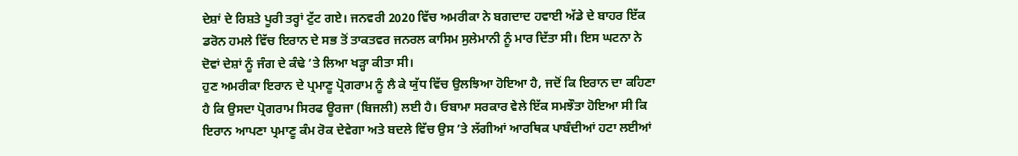ਦੇਸ਼ਾਂ ਦੇ ਰਿਸ਼ਤੇ ਪੂਰੀ ਤਰ੍ਹਾਂ ਟੁੱਟ ਗਏ। ਜਨਵਰੀ 2020 ਵਿੱਚ ਅਮਰੀਕਾ ਨੇ ਬਗਦਾਦ ਹਵਾਈ ਅੱਡੇ ਦੇ ਬਾਹਰ ਇੱਕ ਡਰੋਨ ਹਮਲੇ ਵਿੱਚ ਇਰਾਨ ਦੇ ਸਭ ਤੋਂ ਤਾਕਤਵਰ ਜਨਰਲ ਕਾਸਿਮ ਸੁਲੇਮਾਨੀ ਨੂੰ ਮਾਰ ਦਿੱਤਾ ਸੀ। ਇਸ ਘਟਨਾ ਨੇ ਦੋਵਾਂ ਦੇਸ਼ਾਂ ਨੂੰ ਜੰਗ ਦੇ ਕੰਢੇ ’ਤੇ ਲਿਆ ਖੜ੍ਹਾ ਕੀਤਾ ਸੀ।
ਹੁਣ ਅਮਰੀਕਾ ਇਰਾਨ ਦੇ ਪ੍ਰਮਾਣੂ ਪ੍ਰੋਗਰਾਮ ਨੂੰ ਲੈ ਕੇ ਯੁੱਧ ਵਿੱਚ ਉਲਝਿਆ ਹੋਇਆ ਹੈ, ਜਦੋਂ ਕਿ ਇਰਾਨ ਦਾ ਕਹਿਣਾ ਹੈ ਕਿ ਉਸਦਾ ਪ੍ਰੋਗਰਾਮ ਸਿਰਫ ਊਰਜਾ (ਬਿਜਲੀ) ਲਈ ਹੈ। ਓਬਾਮਾ ਸਰਕਾਰ ਵੇਲੇ ਇੱਕ ਸਮਝੌਤਾ ਹੋਇਆ ਸੀ ਕਿ ਇਰਾਨ ਆਪਣਾ ਪ੍ਰਮਾਣੂ ਕੰਮ ਰੋਕ ਦੇਵੇਗਾ ਅਤੇ ਬਦਲੇ ਵਿੱਚ ਉਸ ’ਤੇ ਲੱਗੀਆਂ ਆਰਥਿਕ ਪਾਬੰਦੀਆਂ ਹਟਾ ਲਈਆਂ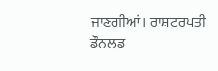ਜਾਣਗੀਆਂ। ਰਾਸ਼ਟਰਪਤੀ ਡੌਨਲਡ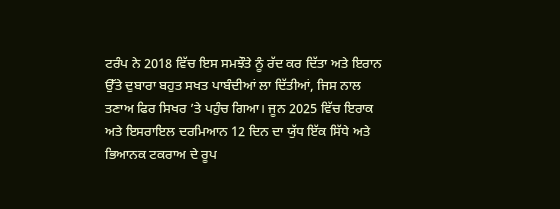ਟਰੰਪ ਨੇ 2018 ਵਿੱਚ ਇਸ ਸਮਝੌਤੇ ਨੂੰ ਰੱਦ ਕਰ ਦਿੱਤਾ ਅਤੇ ਇਰਾਨ ਉੱਤੇ ਦੁਬਾਰਾ ਬਹੁਤ ਸਖਤ ਪਾਬੰਦੀਆਂ ਲਾ ਦਿੱਤੀਆਂ, ਜਿਸ ਨਾਲ ਤਣਾਅ ਫਿਰ ਸਿਖਰ ’ਤੇ ਪਹੁੰਚ ਗਿਆ। ਜੂਨ 2025 ਵਿੱਚ ਇਰਾਕ ਅਤੇ ਇਸਰਾਇਲ ਦਰਮਿਆਨ 12 ਦਿਨ ਦਾ ਯੁੱਧ ਇੱਕ ਸਿੱਧੇ ਅਤੇ ਭਿਆਨਕ ਟਕਰਾਅ ਦੇ ਰੂਪ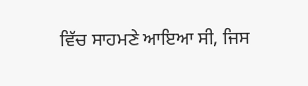ਵਿੱਚ ਸਾਹਮਣੇ ਆਇਆ ਸੀ, ਜਿਸ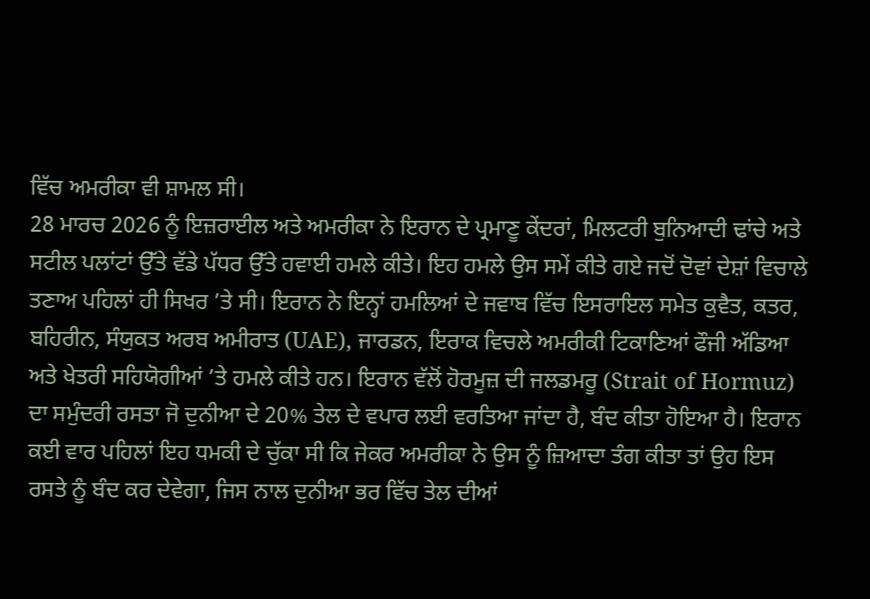ਵਿੱਚ ਅਮਰੀਕਾ ਵੀ ਸ਼ਾਮਲ ਸੀ।
28 ਮਾਰਚ 2026 ਨੂੰ ਇਜ਼ਰਾਈਲ ਅਤੇ ਅਮਰੀਕਾ ਨੇ ਇਰਾਨ ਦੇ ਪ੍ਰਮਾਣੂ ਕੇਂਦਰਾਂ, ਮਿਲਟਰੀ ਬੁਨਿਆਦੀ ਢਾਂਚੇ ਅਤੇ ਸਟੀਲ ਪਲਾਂਟਾਂ ਉੱਤੇ ਵੱਡੇ ਪੱਧਰ ਉੱਤੇ ਹਵਾਈ ਹਮਲੇ ਕੀਤੇ। ਇਹ ਹਮਲੇ ਉਸ ਸਮੇਂ ਕੀਤੇ ਗਏ ਜਦੋਂ ਦੋਵਾਂ ਦੇਸ਼ਾਂ ਵਿਚਾਲੇ ਤਣਾਅ ਪਹਿਲਾਂ ਹੀ ਸਿਖਰ ’ਤੇ ਸੀ। ਇਰਾਨ ਨੇ ਇਨ੍ਹਾਂ ਹਮਲਿਆਂ ਦੇ ਜਵਾਬ ਵਿੱਚ ਇਸਰਾਇਲ ਸਮੇਤ ਕੁਵੈਤ, ਕਤਰ, ਬਹਿਰੀਨ, ਸੰਯੁਕਤ ਅਰਬ ਅਮੀਰਾਤ (UAE), ਜਾਰਡਨ, ਇਰਾਕ ਵਿਚਲੇ ਅਮਰੀਕੀ ਟਿਕਾਣਿਆਂ ਫੌਜੀ ਅੱਡਿਆ ਅਤੇ ਖੇਤਰੀ ਸਹਿਯੋਗੀਆਂ ’ਤੇ ਹਮਲੇ ਕੀਤੇ ਹਨ। ਇਰਾਨ ਵੱਲੋਂ ਹੋਰਮੂਜ਼ ਦੀ ਜਲਡਮਰੂ (Strait of Hormuz) ਦਾ ਸਮੁੰਦਰੀ ਰਸਤਾ ਜੋ ਦੁਨੀਆ ਦੇ 20% ਤੇਲ ਦੇ ਵਪਾਰ ਲਈ ਵਰਤਿਆ ਜਾਂਦਾ ਹੈ, ਬੰਦ ਕੀਤਾ ਹੋਇਆ ਹੈ। ਇਰਾਨ ਕਈ ਵਾਰ ਪਹਿਲਾਂ ਇਹ ਧਮਕੀ ਦੇ ਚੁੱਕਾ ਸੀ ਕਿ ਜੇਕਰ ਅਮਰੀਕਾ ਨੇ ਉਸ ਨੂੰ ਜ਼ਿਆਦਾ ਤੰਗ ਕੀਤਾ ਤਾਂ ਉਹ ਇਸ ਰਸਤੇ ਨੂੰ ਬੰਦ ਕਰ ਦੇਵੇਗਾ, ਜਿਸ ਨਾਲ ਦੁਨੀਆ ਭਰ ਵਿੱਚ ਤੇਲ ਦੀਆਂ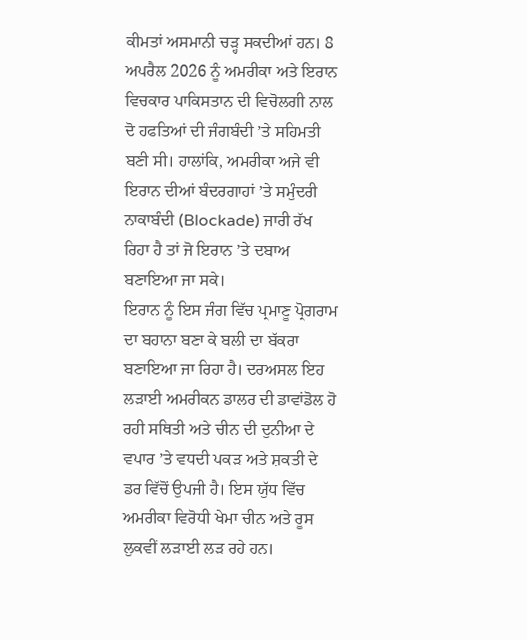ਕੀਮਤਾਂ ਅਸਮਾਨੀ ਚੜ੍ਹ ਸਕਦੀਆਂ ਹਨ। 8 ਅਪਰੈਲ 2026 ਨੂੰ ਅਮਰੀਕਾ ਅਤੇ ਇਰਾਨ ਵਿਚਕਾਰ ਪਾਕਿਸਤਾਨ ਦੀ ਵਿਚੋਲਗੀ ਨਾਲ ਦੋ ਹਫਤਿਆਂ ਦੀ ਜੰਗਬੰਦੀ ’ਤੇ ਸਹਿਮਤੀ ਬਣੀ ਸੀ। ਹਾਲਾਂਕਿ, ਅਮਰੀਕਾ ਅਜੇ ਵੀ ਇਰਾਨ ਦੀਆਂ ਬੰਦਰਗਾਹਾਂ ’ਤੇ ਸਮੁੰਦਰੀ ਨਾਕਾਬੰਦੀ (Blockade) ਜਾਰੀ ਰੱਖ ਰਿਹਾ ਹੈ ਤਾਂ ਜੋ ਇਰਾਨ ’ਤੇ ਦਬਾਅ ਬਣਾਇਆ ਜਾ ਸਕੇ।
ਇਰਾਨ ਨੂੰ ਇਸ ਜੰਗ ਵਿੱਚ ਪ੍ਰਮਾਣੂ ਪ੍ਰੋਗਰਾਮ ਦਾ ਬਹਾਨਾ ਬਣਾ ਕੇ ਬਲੀ ਦਾ ਬੱਕਰਾ ਬਣਾਇਆ ਜਾ ਰਿਹਾ ਹੈ। ਦਰਅਸਲ ਇਹ ਲੜਾਈ ਅਮਰੀਕਨ ਡਾਲਰ ਦੀ ਡਾਵਾਂਡੋਲ ਹੋ ਰਹੀ ਸਥਿਤੀ ਅਤੇ ਚੀਨ ਦੀ ਦੁਨੀਆ ਦੇ ਵਪਾਰ ’ਤੇ ਵਧਦੀ ਪਕੜ ਅਤੇ ਸ਼ਕਤੀ ਦੇ ਡਰ ਵਿੱਚੋਂ ਉਪਜੀ ਹੈ। ਇਸ ਯੁੱਧ ਵਿੱਚ ਅਮਰੀਕਾ ਵਿਰੋਧੀ ਖੇਮਾ ਚੀਨ ਅਤੇ ਰੂਸ ਲੁਕਵੀਂ ਲੜਾਈ ਲੜ ਰਹੇ ਹਨ।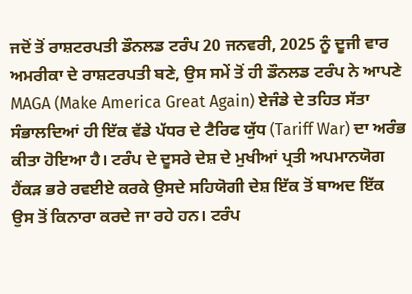ਜਦੋਂ ਤੋਂ ਰਾਸ਼ਟਰਪਤੀ ਡੌਨਲਡ ਟਰੰਪ 20 ਜਨਵਰੀ, 2025 ਨੂੰ ਦੂਜੀ ਵਾਰ ਅਮਰੀਕਾ ਦੇ ਰਾਸ਼ਟਰਪਤੀ ਬਣੇ, ਉਸ ਸਮੇਂ ਤੋਂ ਹੀ ਡੌਨਲਡ ਟਰੰਪ ਨੇ ਆਪਣੇ MAGA (Make America Great Again) ਏਜੰਡੇ ਦੇ ਤਹਿਤ ਸੱਤਾ ਸੰਭਾਲਦਿਆਂ ਹੀ ਇੱਕ ਵੱਡੇ ਪੱਧਰ ਦੇ ਟੈਰਿਫ ਯੁੱਧ (Tariff War) ਦਾ ਅਰੰਭ ਕੀਤਾ ਹੋਇਆ ਹੈ। ਟਰੰਪ ਦੇ ਦੂਸਰੇ ਦੇਸ਼ ਦੇ ਮੁਖੀਆਂ ਪ੍ਰਤੀ ਅਪਮਾਨਯੋਗ ਹੈਂਕੜ ਭਰੇ ਰਵਈਏ ਕਰਕੇ ਉਸਦੇ ਸਹਿਯੋਗੀ ਦੇਸ਼ ਇੱਕ ਤੋਂ ਬਾਅਦ ਇੱਕ ਉਸ ਤੋਂ ਕਿਨਾਰਾ ਕਰਦੇ ਜਾ ਰਹੇ ਹਨ। ਟਰੰਪ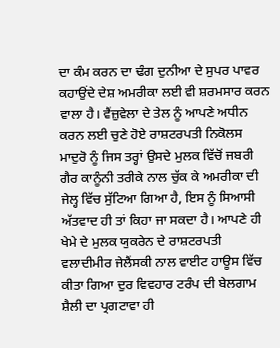ਦਾ ਕੰਮ ਕਰਨ ਦਾ ਢੰਗ ਦੁਨੀਆ ਦੇ ਸੁਪਰ ਪਾਵਰ ਕਹਾਉਂਦੇ ਦੇਸ਼ ਅਮਰੀਕਾ ਲਈ ਵੀ ਸ਼ਰਮਸਾਰ ਕਰਨ ਵਾਲਾ ਹੈ। ਵੈਂਜ਼ੁਵੇਲਾ ਦੇ ਤੇਲ ਨੂੰ ਆਪਣੇ ਅਧੀਨ ਕਰਨ ਲਈ ਚੁਣੇ ਹੋਏ ਰਾਸ਼ਟਰਪਤੀ ਨਿਕੋਲਸ ਮਾਦੁਰੋ ਨੂੰ ਜਿਸ ਤਰ੍ਹਾਂ ਉਸਦੇ ਮੁਲਕ ਵਿੱਚੋਂ ਜਬਰੀ ਗੈਰ ਕਾਨੂੰਨੀ ਤਰੀਕੇ ਨਾਲ ਚੁੱਕ ਕੇ ਅਮਰੀਕਾ ਦੀ ਜੇਲ੍ਹ ਵਿੱਚ ਸੁੱਟਿਆ ਗਿਆ ਹੈ, ਇਸ ਨੂੰ ਸਿਆਸੀ ਅੱਤਵਾਦ ਹੀ ਤਾਂ ਕਿਹਾ ਜਾ ਸਕਦਾ ਹੈ। ਆਪਣੇ ਹੀ ਖੇਮੇ ਦੇ ਮੁਲਕ ਯੁਕਰੇਨ ਦੇ ਰਾਸ਼ਟਰਪਤੀ ਵਲਾਦੀਮੀਰ ਜੇਲੈਂਸਕੀ ਨਾਲ ਵਾਈਟ ਹਾਊਸ ਵਿੱਚ ਕੀਤਾ ਗਿਆ ਦੁਰ ਵਿਵਹਾਰ ਟਰੰਪ ਦੀ ਬੇਲਗਾਮ ਸ਼ੈਲੀ ਦਾ ਪ੍ਰਗਟਾਵਾ ਹੀ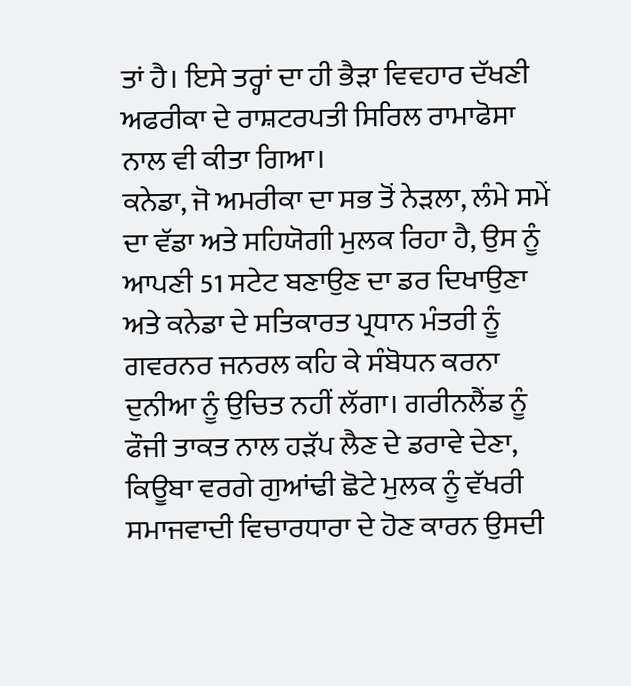ਤਾਂ ਹੈ। ਇਸੇ ਤਰ੍ਹਾਂ ਦਾ ਹੀ ਭੈੜਾ ਵਿਵਹਾਰ ਦੱਖਣੀ ਅਫਰੀਕਾ ਦੇ ਰਾਸ਼ਟਰਪਤੀ ਸਿਰਿਲ ਰਾਮਾਫੋਸਾ ਨਾਲ ਵੀ ਕੀਤਾ ਗਿਆ।
ਕਨੇਡਾ, ਜੋ ਅਮਰੀਕਾ ਦਾ ਸਭ ਤੋਂ ਨੇੜਲਾ, ਲੰਮੇ ਸਮੇਂ ਦਾ ਵੱਡਾ ਅਤੇ ਸਹਿਯੋਗੀ ਮੁਲਕ ਰਿਹਾ ਹੈ, ਉਸ ਨੂੰ ਆਪਣੀ 51 ਸਟੇਟ ਬਣਾਉਣ ਦਾ ਡਰ ਦਿਖਾਉਣਾ ਅਤੇ ਕਨੇਡਾ ਦੇ ਸਤਿਕਾਰਤ ਪ੍ਰਧਾਨ ਮੰਤਰੀ ਨੂੰ ਗਵਰਨਰ ਜਨਰਲ ਕਹਿ ਕੇ ਸੰਬੋਧਨ ਕਰਨਾ ਦੁਨੀਆ ਨੂੰ ਉਚਿਤ ਨਹੀਂ ਲੱਗਾ। ਗਰੀਨਲੈਂਡ ਨੂੰ ਫੌਜੀ ਤਾਕਤ ਨਾਲ ਹੜੱਪ ਲੈਣ ਦੇ ਡਰਾਵੇ ਦੇਣਾ, ਕਿਊਬਾ ਵਰਗੇ ਗੁਆਂਢੀ ਛੋਟੇ ਮੁਲਕ ਨੂੰ ਵੱਖਰੀ ਸਮਾਜਵਾਦੀ ਵਿਚਾਰਧਾਰਾ ਦੇ ਹੋਣ ਕਾਰਨ ਉਸਦੀ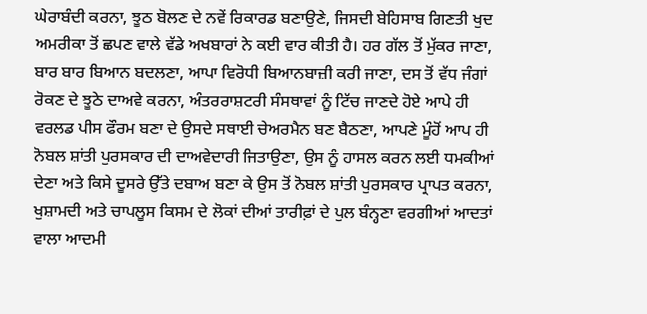ਘੇਰਾਬੰਦੀ ਕਰਨਾ, ਝੂਠ ਬੋਲਣ ਦੇ ਨਵੇਂ ਰਿਕਾਰਡ ਬਣਾਉਣੇ, ਜਿਸਦੀ ਬੇਹਿਸਾਬ ਗਿਣਤੀ ਖੁਦ ਅਮਰੀਕਾ ਤੋਂ ਛਪਣ ਵਾਲੇ ਵੱਡੇ ਅਖਬਾਰਾਂ ਨੇ ਕਈ ਵਾਰ ਕੀਤੀ ਹੈ। ਹਰ ਗੱਲ ਤੋਂ ਮੁੱਕਰ ਜਾਣਾ, ਬਾਰ ਬਾਰ ਬਿਆਨ ਬਦਲਣਾ, ਆਪਾ ਵਿਰੋਧੀ ਬਿਆਨਬਾਜ਼ੀ ਕਰੀ ਜਾਣਾ, ਦਸ ਤੋਂ ਵੱਧ ਜੰਗਾਂ ਰੋਕਣ ਦੇ ਝੂਠੇ ਦਾਅਵੇ ਕਰਨਾ, ਅੰਤਰਰਾਸ਼ਟਰੀ ਸੰਸਥਾਵਾਂ ਨੂੰ ਟਿੱਚ ਜਾਣਦੇ ਹੋਏ ਆਪੇ ਹੀ ਵਰਲਡ ਪੀਸ ਫੌਰਮ ਬਣਾ ਦੇ ਉਸਦੇ ਸਥਾਈ ਚੇਅਰਮੈਨ ਬਣ ਬੈਠਣਾ, ਆਪਣੇ ਮੂੰਹੋਂ ਆਪ ਹੀ ਨੋਬਲ ਸ਼ਾਂਤੀ ਪੁਰਸਕਾਰ ਦੀ ਦਾਅਵੇਦਾਰੀ ਜਿਤਾਉਣਾ, ਉਸ ਨੂੰ ਹਾਸਲ ਕਰਨ ਲਈ ਧਮਕੀਆਂ ਦੇਣਾ ਅਤੇ ਕਿਸੇ ਦੂਸਰੇ ਉੱਤੇ ਦਬਾਅ ਬਣਾ ਕੇ ਉਸ ਤੋਂ ਨੋਬਲ ਸ਼ਾਂਤੀ ਪੁਰਸਕਾਰ ਪ੍ਰਾਪਤ ਕਰਨਾ, ਖੁਸ਼ਾਮਦੀ ਅਤੇ ਚਾਪਲੂਸ ਕਿਸਮ ਦੇ ਲੋਕਾਂ ਦੀਆਂ ਤਾਰੀਫ਼ਾਂ ਦੇ ਪੁਲ ਬੰਨ੍ਹਣਾ ਵਰਗੀਆਂ ਆਦਤਾਂ ਵਾਲਾ ਆਦਮੀ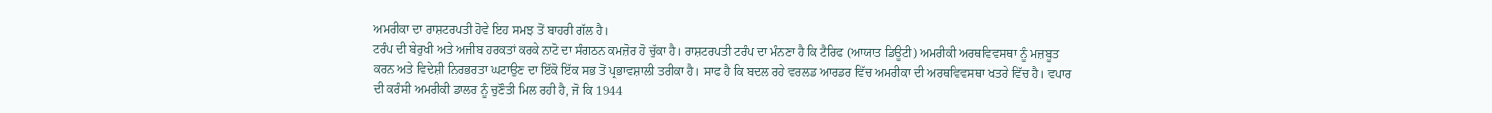ਅਮਰੀਕਾ ਦਾ ਰਾਸ਼ਟਰਪਤੀ ਹੋਵੇ ਇਹ ਸਮਝ ਤੋਂ ਬਾਹਰੀ ਗੱਲ ਹੈ।
ਟਰੰਪ ਦੀ ਬੇਰੁਖੀ ਅਤੇ ਅਜੀਬ ਹਰਕਤਾਂ ਕਰਕੇ ਨਾਟੋ ਦਾ ਸੰਗਠਨ ਕਮਜ਼ੋਰ ਹੋ ਚੁੱਕਾ ਹੈ। ਰਾਸ਼ਟਰਪਤੀ ਟਰੰਪ ਦਾ ਮੰਨਣਾ ਹੈ ਕਿ ਟੈਰਿਫ (ਆਯਾਤ ਡਿਊਟੀ) ਅਮਰੀਕੀ ਅਰਥਵਿਵਸਥਾ ਨੂੰ ਮਜ਼ਬੂਤ ਕਰਨ ਅਤੇ ਵਿਦੇਸ਼ੀ ਨਿਰਭਰਤਾ ਘਟਾਉਣ ਦਾ ਇੱਕੋ ਇੱਕ ਸਭ ਤੋਂ ਪ੍ਰਭਾਵਸ਼ਾਲੀ ਤਰੀਕਾ ਹੈ। ਸਾਫ ਹੈ ਕਿ ਬਦਲ ਰਹੇ ਵਰਲਡ ਆਰਡਰ ਵਿੱਚ ਅਮਰੀਕਾ ਦੀ ਅਰਥਵਿਵਸਥਾ ਖਤਰੇ ਵਿੱਚ ਹੈ। ਵਪਾਰ ਦੀ ਕਰੰਸੀ ਅਮਰੀਕੀ ਡਾਲਰ ਨੂੰ ਚੁਣੌਤੀ ਮਿਲ ਰਹੀ ਹੈ, ਜੋ ਕਿ 1944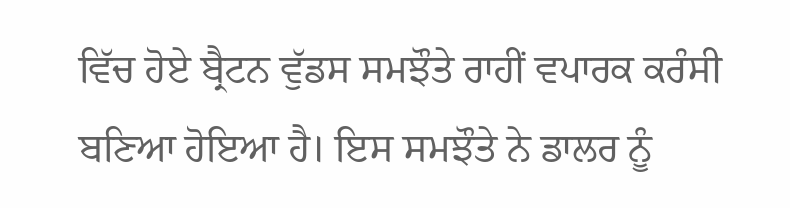ਵਿੱਚ ਹੋਏ ਬ੍ਰੈਟਨ ਵੁੱਡਸ ਸਮਝੌਤੇ ਰਾਹੀਂ ਵਪਾਰਕ ਕਰੰਸੀ ਬਣਿਆ ਹੋਇਆ ਹੈ। ਇਸ ਸਮਝੌਤੇ ਨੇ ਡਾਲਰ ਨੂੰ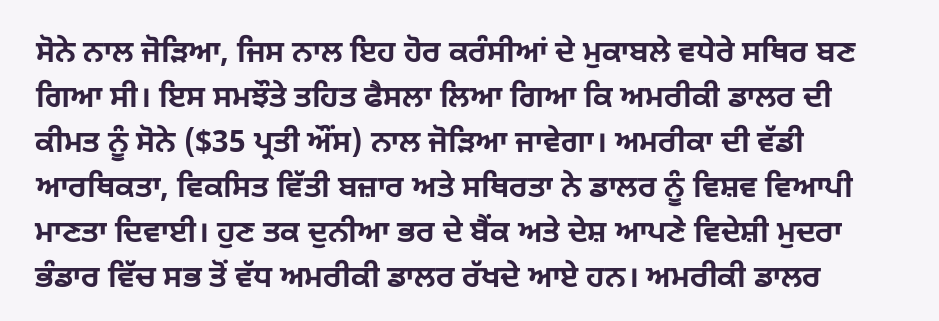ਸੋਨੇ ਨਾਲ ਜੋੜਿਆ, ਜਿਸ ਨਾਲ ਇਹ ਹੋਰ ਕਰੰਸੀਆਂ ਦੇ ਮੁਕਾਬਲੇ ਵਧੇਰੇ ਸਥਿਰ ਬਣ ਗਿਆ ਸੀ। ਇਸ ਸਮਝੌਤੇ ਤਹਿਤ ਫੈਸਲਾ ਲਿਆ ਗਿਆ ਕਿ ਅਮਰੀਕੀ ਡਾਲਰ ਦੀ ਕੀਮਤ ਨੂੰ ਸੋਨੇ ($35 ਪ੍ਰਤੀ ਔਂਸ) ਨਾਲ ਜੋੜਿਆ ਜਾਵੇਗਾ। ਅਮਰੀਕਾ ਦੀ ਵੱਡੀ ਆਰਥਿਕਤਾ, ਵਿਕਸਿਤ ਵਿੱਤੀ ਬਜ਼ਾਰ ਅਤੇ ਸਥਿਰਤਾ ਨੇ ਡਾਲਰ ਨੂੰ ਵਿਸ਼ਵ ਵਿਆਪੀ ਮਾਣਤਾ ਦਿਵਾਈ। ਹੁਣ ਤਕ ਦੁਨੀਆ ਭਰ ਦੇ ਬੈਂਕ ਅਤੇ ਦੇਸ਼ ਆਪਣੇ ਵਿਦੇਸ਼ੀ ਮੁਦਰਾ ਭੰਡਾਰ ਵਿੱਚ ਸਭ ਤੋਂ ਵੱਧ ਅਮਰੀਕੀ ਡਾਲਰ ਰੱਖਦੇ ਆਏ ਹਨ। ਅਮਰੀਕੀ ਡਾਲਰ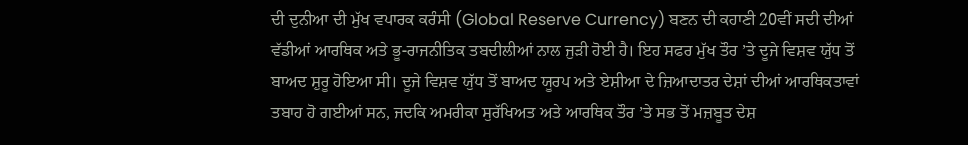ਦੀ ਦੁਨੀਆ ਦੀ ਮੁੱਖ ਵਪਾਰਕ ਕਰੰਸੀ (Global Reserve Currency) ਬਣਨ ਦੀ ਕਹਾਣੀ 20ਵੀਂ ਸਦੀ ਦੀਆਂ ਵੱਡੀਆਂ ਆਰਥਿਕ ਅਤੇ ਭੂ-ਰਾਜਨੀਤਿਕ ਤਬਦੀਲੀਆਂ ਨਾਲ ਜੁੜੀ ਹੋਈ ਹੈ। ਇਹ ਸਫਰ ਮੁੱਖ ਤੌਰ ’ਤੇ ਦੂਜੇ ਵਿਸ਼ਵ ਯੁੱਧ ਤੋਂ ਬਾਅਦ ਸ਼ੁਰੂ ਹੋਇਆ ਸੀ। ਦੂਜੇ ਵਿਸ਼ਵ ਯੁੱਧ ਤੋਂ ਬਾਅਦ ਯੂਰਪ ਅਤੇ ਏਸ਼ੀਆ ਦੇ ਜ਼ਿਆਦਾਤਰ ਦੇਸ਼ਾਂ ਦੀਆਂ ਆਰਥਿਕਤਾਵਾਂ ਤਬਾਹ ਹੋ ਗਈਆਂ ਸਨ, ਜਦਕਿ ਅਮਰੀਕਾ ਸੁਰੱਖਿਅਤ ਅਤੇ ਆਰਥਿਕ ਤੌਰ ’ਤੇ ਸਭ ਤੋਂ ਮਜ਼ਬੂਤ ਦੇਸ਼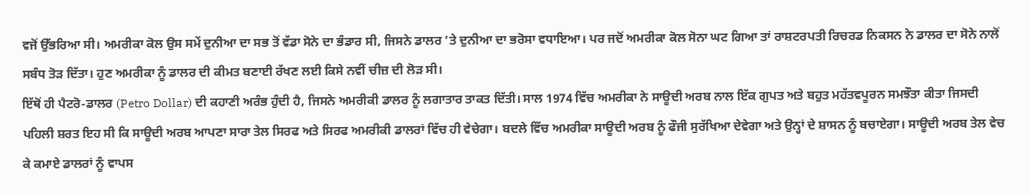ਵਜੋਂ ਉੱਭਰਿਆ ਸੀ। ਅਮਰੀਕਾ ਕੋਲ ਉਸ ਸਮੇਂ ਦੁਨੀਆ ਦਾ ਸਭ ਤੋਂ ਵੱਡਾ ਸੋਨੇ ਦਾ ਭੰਡਾਰ ਸੀ, ਜਿਸਨੇ ਡਾਲਰ ’ਤੇ ਦੁਨੀਆ ਦਾ ਭਰੋਸਾ ਵਧਾਇਆ। ਪਰ ਜਦੋਂ ਅਮਰੀਕਾ ਕੋਲ ਸੋਨਾ ਘਟ ਗਿਆ ਤਾਂ ਰਾਸ਼ਟਰਪਤੀ ਰਿਚਰਡ ਨਿਕਸਨ ਨੇ ਡਾਲਰ ਦਾ ਸੋਨੇ ਨਾਲੋਂ ਸਬੰਧ ਤੋੜ ਦਿੱਤਾ। ਹੁਣ ਅਮਰੀਕਾ ਨੂੰ ਡਾਲਰ ਦੀ ਕੀਮਤ ਬਣਾਈ ਰੱਖਣ ਲਈ ਕਿਸੇ ਨਵੀਂ ਚੀਜ਼ ਦੀ ਲੋੜ ਸੀ।
ਇੱਥੋਂ ਹੀ ਪੈਟਰੋ-ਡਾਲਰ (Petro Dollar) ਦੀ ਕਹਾਣੀ ਅਰੰਭ ਹੁੰਦੀ ਹੈ, ਜਿਸਨੇ ਅਮਰੀਕੀ ਡਾਲਰ ਨੂੰ ਲਗਾਤਾਰ ਤਾਕਤ ਦਿੱਤੀ। ਸਾਲ 1974 ਵਿੱਚ ਅਮਰੀਕਾ ਨੇ ਸਾਊਦੀ ਅਰਬ ਨਾਲ ਇੱਕ ਗੁਪਤ ਅਤੇ ਬਹੁਤ ਮਹੱਤਵਪੂਰਨ ਸਮਝੌਤਾ ਕੀਤਾ ਜਿਸਦੀ ਪਹਿਲੀ ਸ਼ਰਤ ਇਹ ਸੀ ਕਿ ਸਾਊਦੀ ਅਰਬ ਆਪਣਾ ਸਾਰਾ ਤੇਲ ਸਿਰਫ ਅਤੇ ਸਿਰਫ ਅਮਰੀਕੀ ਡਾਲਰਾਂ ਵਿੱਚ ਹੀ ਵੇਚੇਗਾ। ਬਦਲੇ ਵਿੱਚ ਅਮਰੀਕਾ ਸਾਊਦੀ ਅਰਬ ਨੂੰ ਫੌਜੀ ਸੁਰੱਖਿਆ ਦੇਵੇਗਾ ਅਤੇ ਉਨ੍ਹਾਂ ਦੇ ਸ਼ਾਸਨ ਨੂੰ ਬਚਾਏਗਾ। ਸਾਊਦੀ ਅਰਬ ਤੇਲ ਵੇਚ ਕੇ ਕਮਾਏ ਡਾਲਰਾਂ ਨੂੰ ਵਾਪਸ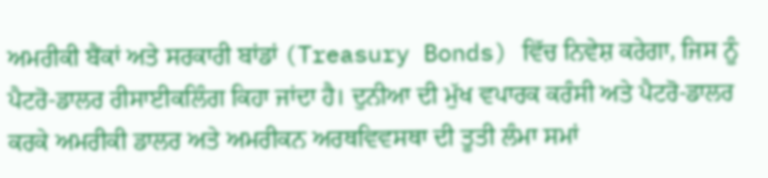ਅਮਰੀਕੀ ਬੈਂਕਾਂ ਅਤੇ ਸਰਕਾਰੀ ਬਾਂਡਾਂ (Treasury Bonds) ਵਿੱਚ ਨਿਵੇਸ਼ ਕਰੇਗਾ, ਜਿਸ ਨੂੰ ਪੈਟਰੋ-ਡਾਲਰ ਰੀਸਾਈਕਲਿੰਗ ਕਿਹਾ ਜਾਂਦਾ ਹੈ। ਦੁਨੀਆ ਦੀ ਮੁੱਖ ਵਪਾਰਕ ਕਰੰਸੀ ਅਤੇ ਪੈਟਰੋ-ਡਾਲਰ ਕਰਕੇ ਅਮਰੀਕੀ ਡਾਲਰ ਅਤੇ ਅਮਰੀਕਨ ਅਰਥਵਿਵਸਥਾ ਦੀ ਤੂਤੀ ਲੰਮਾ ਸਮਾਂ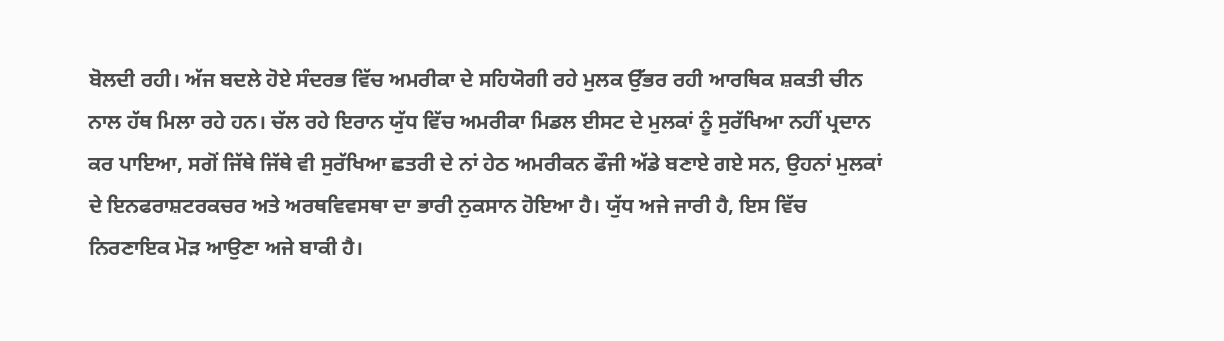ਬੋਲਦੀ ਰਹੀ। ਅੱਜ ਬਦਲੇ ਹੋਏ ਸੰਦਰਭ ਵਿੱਚ ਅਮਰੀਕਾ ਦੇ ਸਹਿਯੋਗੀ ਰਹੇ ਮੁਲਕ ਉੱਭਰ ਰਹੀ ਆਰਥਿਕ ਸ਼ਕਤੀ ਚੀਨ ਨਾਲ ਹੱਥ ਮਿਲਾ ਰਹੇ ਹਨ। ਚੱਲ ਰਹੇ ਇਰਾਨ ਯੁੱਧ ਵਿੱਚ ਅਮਰੀਕਾ ਮਿਡਲ ਈਸਟ ਦੇ ਮੁਲਕਾਂ ਨੂੰ ਸੁਰੱਖਿਆ ਨਹੀਂ ਪ੍ਰਦਾਨ ਕਰ ਪਾਇਆ, ਸਗੋਂ ਜਿੱਥੇ ਜਿੱਥੇ ਵੀ ਸੁਰੱਖਿਆ ਛਤਰੀ ਦੇ ਨਾਂ ਹੇਠ ਅਮਰੀਕਨ ਫੌਜੀ ਅੱਡੇ ਬਣਾਏ ਗਏ ਸਨ, ਉਹਨਾਂ ਮੁਲਕਾਂ ਦੇ ਇਨਫਰਾਸ਼ਟਰਕਚਰ ਅਤੇ ਅਰਥਵਿਵਸਥਾ ਦਾ ਭਾਰੀ ਨੁਕਸਾਨ ਹੋਇਆ ਹੈ। ਯੁੱਧ ਅਜੇ ਜਾਰੀ ਹੈ, ਇਸ ਵਿੱਚ ਨਿਰਣਾਇਕ ਮੋੜ ਆਉਣਾ ਅਜੇ ਬਾਕੀ ਹੈ।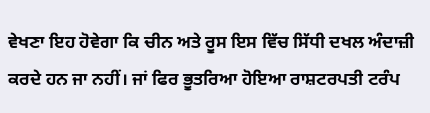ਵੇਖਣਾ ਇਹ ਹੋਵੇਗਾ ਕਿ ਚੀਨ ਅਤੇ ਰੂਸ ਇਸ ਵਿੱਚ ਸਿੱਧੀ ਦਖਲ ਅੰਦਾਜ਼ੀ ਕਰਦੇ ਹਨ ਜਾ ਨਹੀਂ। ਜਾਂ ਫਿਰ ਭੂਤਰਿਆ ਹੋਇਆ ਰਾਸ਼ਟਰਪਤੀ ਟਰੰਪ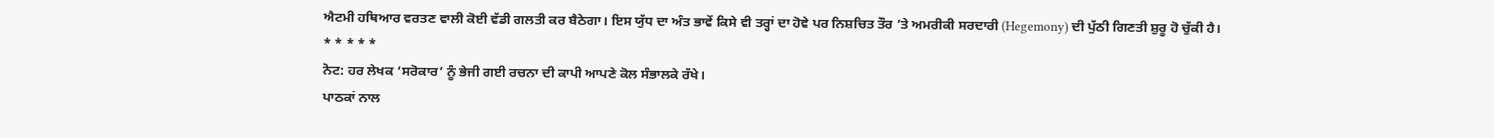ਐਟਮੀ ਹਥਿਆਰ ਵਰਤਣ ਵਾਲੀ ਕੋਈ ਵੱਡੀ ਗਲਤੀ ਕਰ ਬੈਠੇਗਾ। ਇਸ ਯੁੱਧ ਦਾ ਅੰਤ ਭਾਵੇਂ ਕਿਸੇ ਵੀ ਤਰ੍ਹਾਂ ਦਾ ਹੋਵੇ ਪਰ ਨਿਸ਼ਚਿਤ ਤੌਰ ’ਤੇ ਅਮਰੀਕੀ ਸਰਦਾਰੀ (Hegemony) ਦੀ ਪੁੱਠੀ ਗਿਣਤੀ ਸ਼ੁਰੂ ਹੋ ਚੁੱਕੀ ਹੈ।
* * * * *
ਨੋਟ: ਹਰ ਲੇਖਕ ‘ਸਰੋਕਾਰ’ ਨੂੰ ਭੇਜੀ ਗਈ ਰਚਨਾ ਦੀ ਕਾਪੀ ਆਪਣੇ ਕੋਲ ਸੰਭਾਲਕੇ ਰੱਖੇ।
ਪਾਠਕਾਂ ਨਾਲ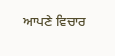ਆਪਣੇ ਵਿਚਾਰ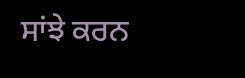ਸਾਂਝੇ ਕਰਨ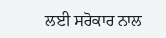ਲਈ ਸਰੋਕਾਰ ਨਾਲ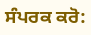ਸੰਪਰਕ ਕਰੋ: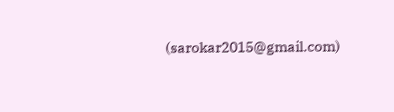(sarokar2015@gmail.com)